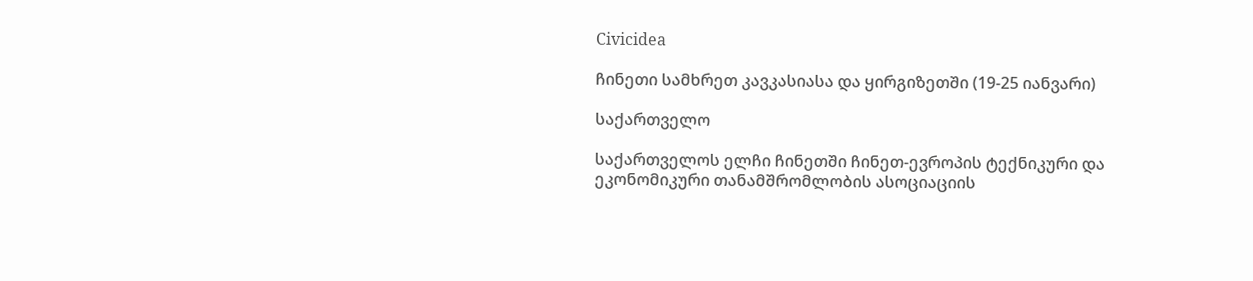Civicidea

ჩინეთი სამხრეთ კავკასიასა და ყირგიზეთში (19-25 იანვარი)

საქართველო

საქართველოს ელჩი ჩინეთში ჩინეთ-ევროპის ტექნიკური და ეკონომიკური თანამშრომლობის ასოციაციის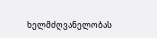ხელმძღვანელობას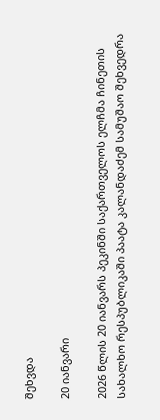შეხვდა

20 იანვარი

2026 წლის 20 იანვარს პეკინში საქართველოს ელჩმა ჩინეთის სახალხო რესპუბლიკაში პაატა კალანდაძემ სამუშაო შეხვედრა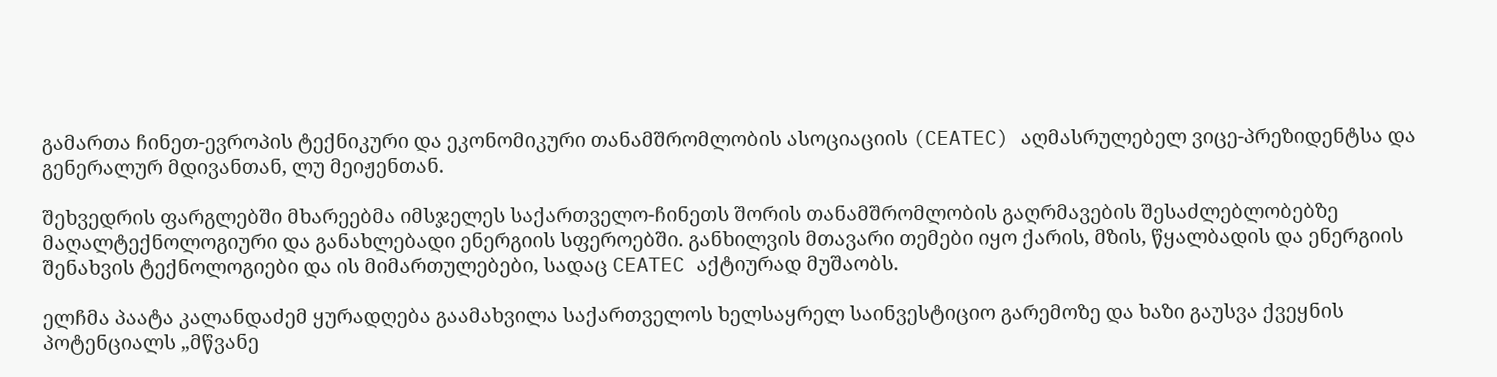გამართა ჩინეთ-ევროპის ტექნიკური და ეკონომიკური თანამშრომლობის ასოციაციის (CEATEC) აღმასრულებელ ვიცე-პრეზიდენტსა და გენერალურ მდივანთან, ლუ მეიჟენთან.

შეხვედრის ფარგლებში მხარეებმა იმსჯელეს საქართველო-ჩინეთს შორის თანამშრომლობის გაღრმავების შესაძლებლობებზე მაღალტექნოლოგიური და განახლებადი ენერგიის სფეროებში. განხილვის მთავარი თემები იყო ქარის, მზის, წყალბადის და ენერგიის შენახვის ტექნოლოგიები და ის მიმართულებები, სადაც CEATEC აქტიურად მუშაობს.

ელჩმა პაატა კალანდაძემ ყურადღება გაამახვილა საქართველოს ხელსაყრელ საინვესტიციო გარემოზე და ხაზი გაუსვა ქვეყნის პოტენციალს „მწვანე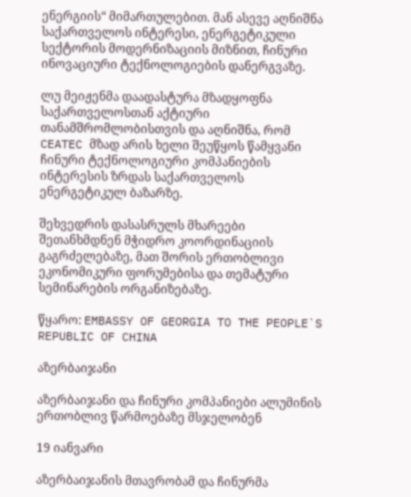ენერგიის“ მიმართულებით. მან ასევე აღნიშნა საქართველოს ინტერესი, ენერგეტიკული სექტორის მოდერნიზაციის მიზნით, ჩინური ინოვაციური ტექნოლოგიების დანერგვაზე.

ლუ მეიჟენმა დაადასტურა მზადყოფნა საქართველოსთან აქტიური თანამშრომლობისთვის და აღნიშნა, რომ CEATEC მზად არის ხელი შეუწყოს წამყვანი ჩინური ტექნოლოგიური კომპანიების ინტერესის ზრდას საქართველოს ენერგეტიკულ ბაზარზე.

შეხვედრის დასასრულს მხარეები შეთანხმდნენ მჭიდრო კოორდინაციის გაგრძელებაზე, მათ შორის ერთობლივი ეკონომიკური ფორუმებისა და თემატური სემინარების ორგანიზებაზე.

წყარო: EMBASSY OF GEORGIA TO THE PEOPLE`S REPUBLIC OF CHINA

აზერბაიჯანი

აზერბაიჯანი და ჩინური კომპანიები ალუმინის ერთობლივ წარმოებაზე მსჯელობენ

19 იანვარი

აზერბაიჯანის მთავრობამ და ჩინურმა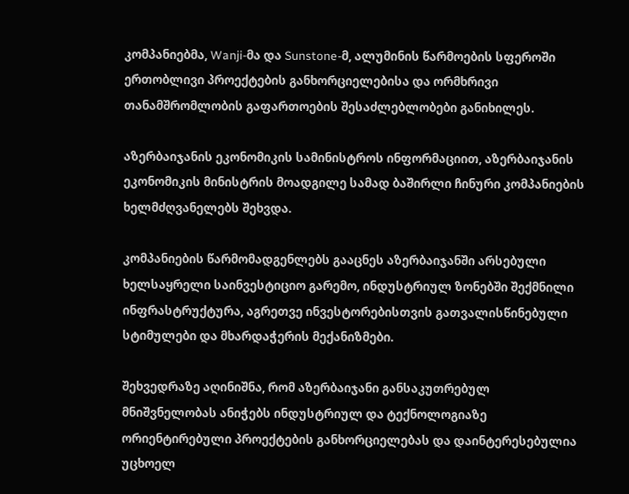კომპანიებმა, Wanji-მა და Sunstone-მ, ალუმინის წარმოების სფეროში ერთობლივი პროექტების განხორციელებისა და ორმხრივი თანამშრომლობის გაფართოების შესაძლებლობები განიხილეს.

აზერბაიჯანის ეკონომიკის სამინისტროს ინფორმაციით, აზერბაიჯანის ეკონომიკის მინისტრის მოადგილე სამად ბაშირლი ჩინური კომპანიების ხელმძღვანელებს შეხვდა.

კომპანიების წარმომადგენლებს გააცნეს აზერბაიჯანში არსებული ხელსაყრელი საინვესტიციო გარემო, ინდუსტრიულ ზონებში შექმნილი ინფრასტრუქტურა, აგრეთვე ინვესტორებისთვის გათვალისწინებული სტიმულები და მხარდაჭერის მექანიზმები.

შეხვედრაზე აღინიშნა, რომ აზერბაიჯანი განსაკუთრებულ მნიშვნელობას ანიჭებს ინდუსტრიულ და ტექნოლოგიაზე ორიენტირებული პროექტების განხორციელებას და დაინტერესებულია უცხოელ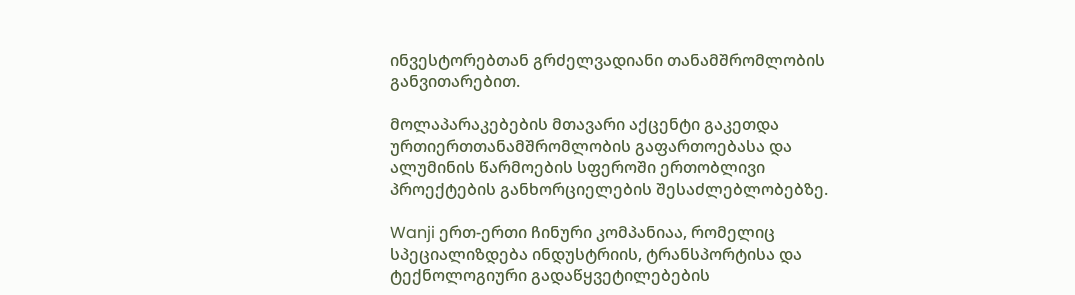ინვესტორებთან გრძელვადიანი თანამშრომლობის განვითარებით.

მოლაპარაკებების მთავარი აქცენტი გაკეთდა ურთიერთთანამშრომლობის გაფართოებასა და ალუმინის წარმოების სფეროში ერთობლივი პროექტების განხორციელების შესაძლებლობებზე.

Wanji ერთ-ერთი ჩინური კომპანიაა, რომელიც სპეციალიზდება ინდუსტრიის, ტრანსპორტისა და ტექნოლოგიური გადაწყვეტილებების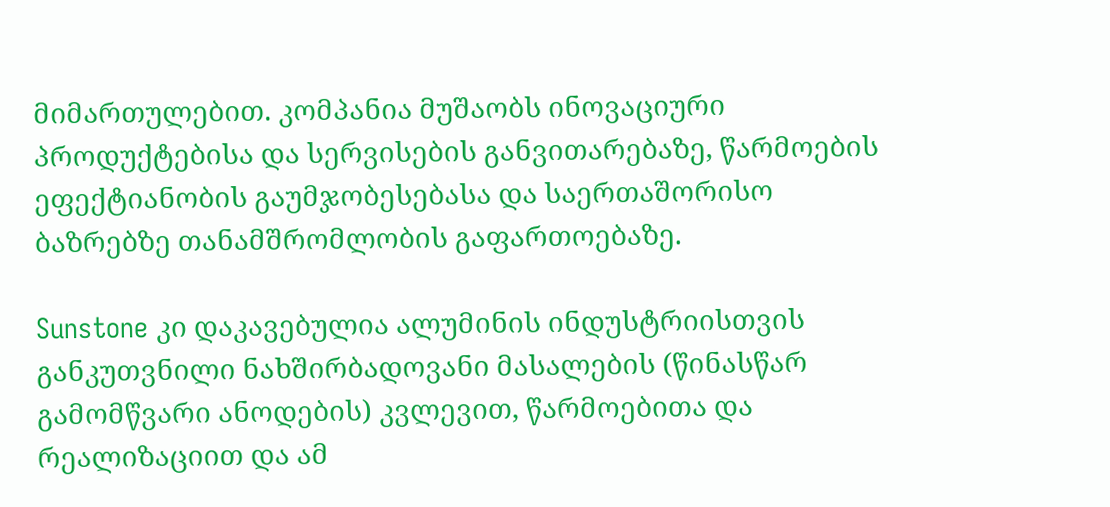მიმართულებით. კომპანია მუშაობს ინოვაციური პროდუქტებისა და სერვისების განვითარებაზე, წარმოების ეფექტიანობის გაუმჯობესებასა და საერთაშორისო ბაზრებზე თანამშრომლობის გაფართოებაზე.

Sunstone კი დაკავებულია ალუმინის ინდუსტრიისთვის განკუთვნილი ნახშირბადოვანი მასალების (წინასწარ გამომწვარი ანოდების) კვლევით, წარმოებითა და რეალიზაციით და ამ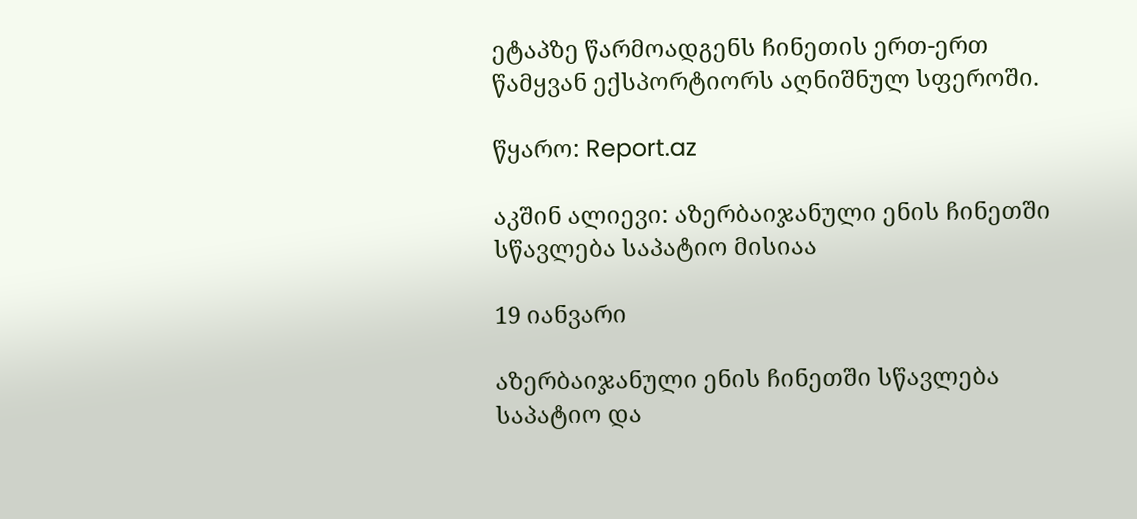ეტაპზე წარმოადგენს ჩინეთის ერთ-ერთ წამყვან ექსპორტიორს აღნიშნულ სფეროში.

წყარო: Report.az

აკშინ ალიევი: აზერბაიჯანული ენის ჩინეთში სწავლება საპატიო მისიაა

19 იანვარი

აზერბაიჯანული ენის ჩინეთში სწავლება საპატიო და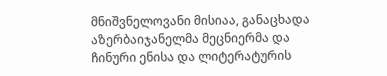მნიშვნელოვანი მისიაა, განაცხადა აზერბაიჯანელმა მეცნიერმა და ჩინური ენისა და ლიტერატურის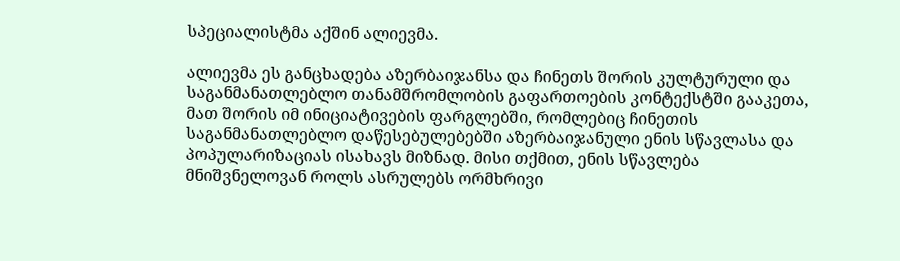სპეციალისტმა აქშინ ალიევმა.

ალიევმა ეს განცხადება აზერბაიჯანსა და ჩინეთს შორის კულტურული და საგანმანათლებლო თანამშრომლობის გაფართოების კონტექსტში გააკეთა, მათ შორის იმ ინიციატივების ფარგლებში, რომლებიც ჩინეთის საგანმანათლებლო დაწესებულებებში აზერბაიჯანული ენის სწავლასა და პოპულარიზაციას ისახავს მიზნად. მისი თქმით, ენის სწავლება მნიშვნელოვან როლს ასრულებს ორმხრივი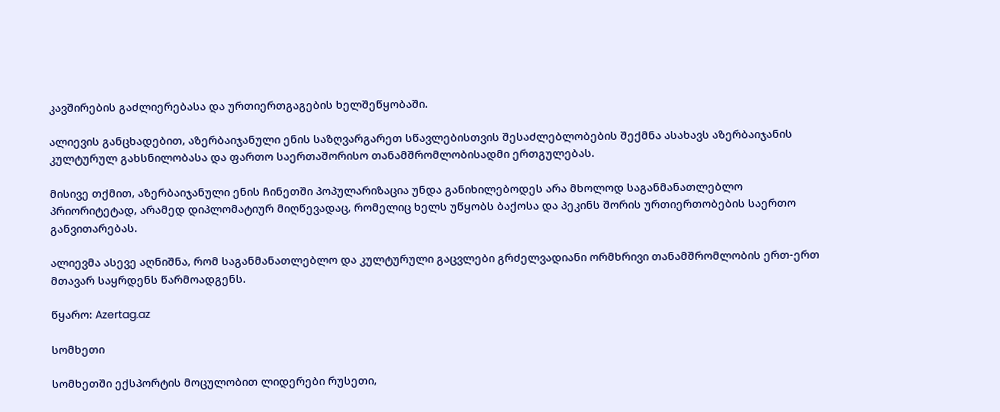კავშირების გაძლიერებასა და ურთიერთგაგების ხელშეწყობაში.

ალიევის განცხადებით, აზერბაიჯანული ენის საზღვარგარეთ სწავლებისთვის შესაძლებლობების შექმნა ასახავს აზერბაიჯანის კულტურულ გახსნილობასა და ფართო საერთაშორისო თანამშრომლობისადმი ერთგულებას.

მისივე თქმით, აზერბაიჯანული ენის ჩინეთში პოპულარიზაცია უნდა განიხილებოდეს არა მხოლოდ საგანმანათლებლო პრიორიტეტად, არამედ დიპლომატიურ მიღწევადაც, რომელიც ხელს უწყობს ბაქოსა და პეკინს შორის ურთიერთობების საერთო განვითარებას.

ალიევმა ასევე აღნიშნა, რომ საგანმანათლებლო და კულტურული გაცვლები გრძელვადიანი ორმხრივი თანამშრომლობის ერთ-ერთ მთავარ საყრდენს წარმოადგენს.

წყარო: Azertag.az

სომხეთი

სომხეთში ექსპორტის მოცულობით ლიდერები რუსეთი,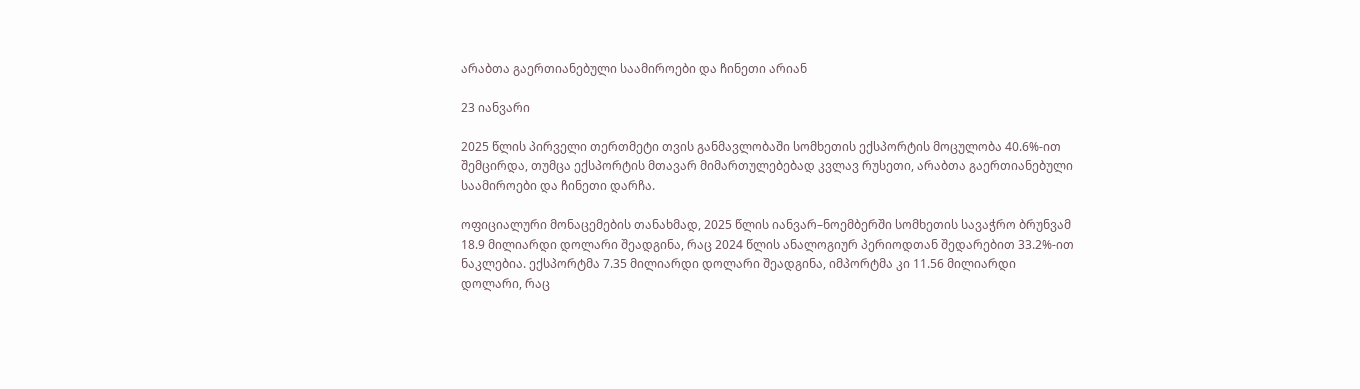არაბთა გაერთიანებული საამიროები და ჩინეთი არიან

23 იანვარი

2025 წლის პირველი თერთმეტი თვის განმავლობაში სომხეთის ექსპორტის მოცულობა 40.6%-ით შემცირდა, თუმცა ექსპორტის მთავარ მიმართულებებად კვლავ რუსეთი, არაბთა გაერთიანებული საამიროები და ჩინეთი დარჩა.

ოფიციალური მონაცემების თანახმად, 2025 წლის იანვარ–ნოემბერში სომხეთის სავაჭრო ბრუნვამ 18.9 მილიარდი დოლარი შეადგინა, რაც 2024 წლის ანალოგიურ პერიოდთან შედარებით 33.2%-ით ნაკლებია. ექსპორტმა 7.35 მილიარდი დოლარი შეადგინა, იმპორტმა კი 11.56 მილიარდი დოლარი, რაც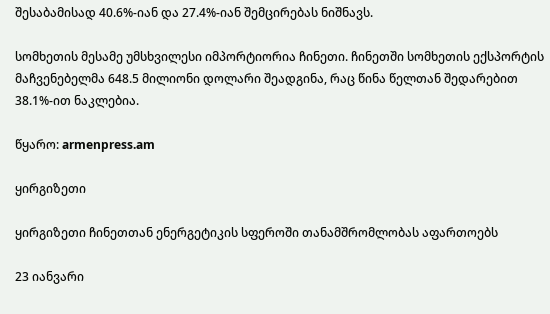შესაბამისად 40.6%-იან და 27.4%-იან შემცირებას ნიშნავს.

სომხეთის მესამე უმსხვილესი იმპორტიორია ჩინეთი. ჩინეთში სომხეთის ექსპორტის მაჩვენებელმა 648.5 მილიონი დოლარი შეადგინა, რაც წინა წელთან შედარებით 38.1%-ით ნაკლებია.

წყარო: armenpress.am

ყირგიზეთი

ყირგიზეთი ჩინეთთან ენერგეტიკის სფეროში თანამშრომლობას აფართოებს

23 იანვარი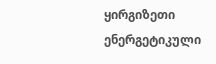ყირგიზეთი ენერგეტიკული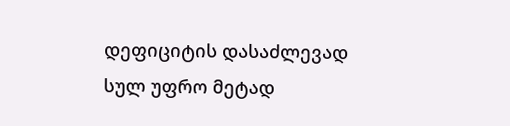დეფიციტის დასაძლევად სულ უფრო მეტად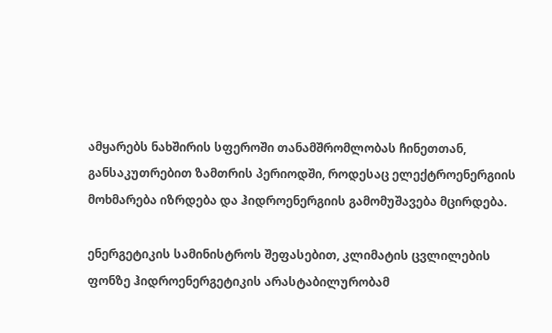ამყარებს ნახშირის სფეროში თანამშრომლობას ჩინეთთან, განსაკუთრებით ზამთრის პერიოდში, როდესაც ელექტროენერგიის მოხმარება იზრდება და ჰიდროენერგიის გამომუშავება მცირდება.

ენერგეტიკის სამინისტროს შეფასებით, კლიმატის ცვლილების ფონზე ჰიდროენერგეტიკის არასტაბილურობამ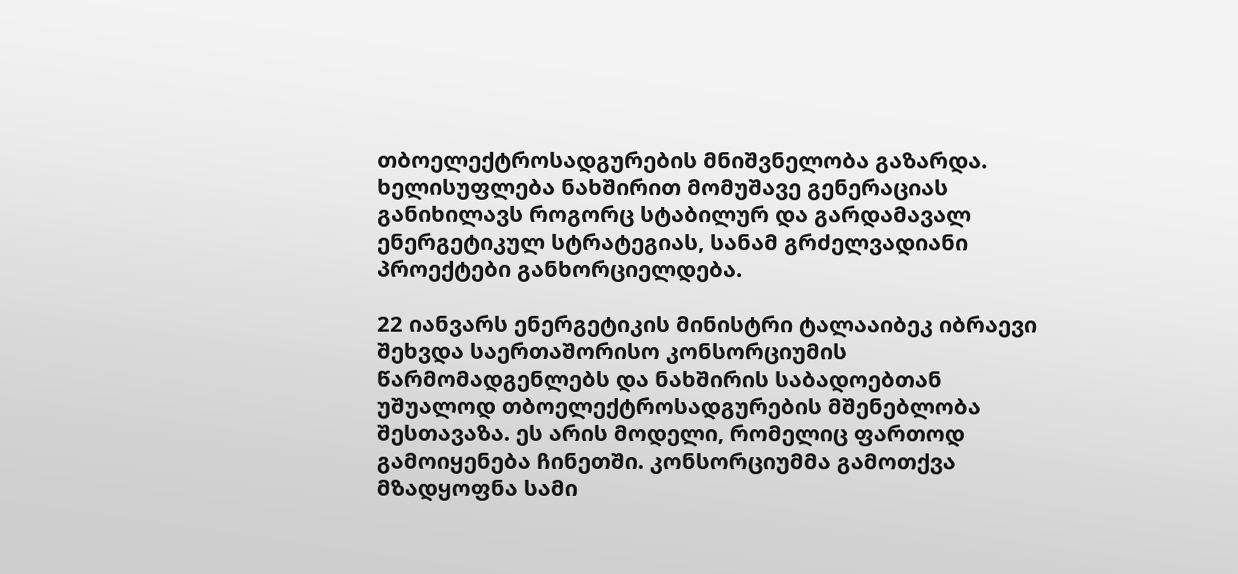თბოელექტროსადგურების მნიშვნელობა გაზარდა. ხელისუფლება ნახშირით მომუშავე გენერაციას განიხილავს როგორც სტაბილურ და გარდამავალ ენერგეტიკულ სტრატეგიას, სანამ გრძელვადიანი პროექტები განხორციელდება.

22 იანვარს ენერგეტიკის მინისტრი ტალააიბეკ იბრაევი შეხვდა საერთაშორისო კონსორციუმის წარმომადგენლებს და ნახშირის საბადოებთან უშუალოდ თბოელექტროსადგურების მშენებლობა შესთავაზა. ეს არის მოდელი, რომელიც ფართოდ გამოიყენება ჩინეთში. კონსორციუმმა გამოთქვა მზადყოფნა სამი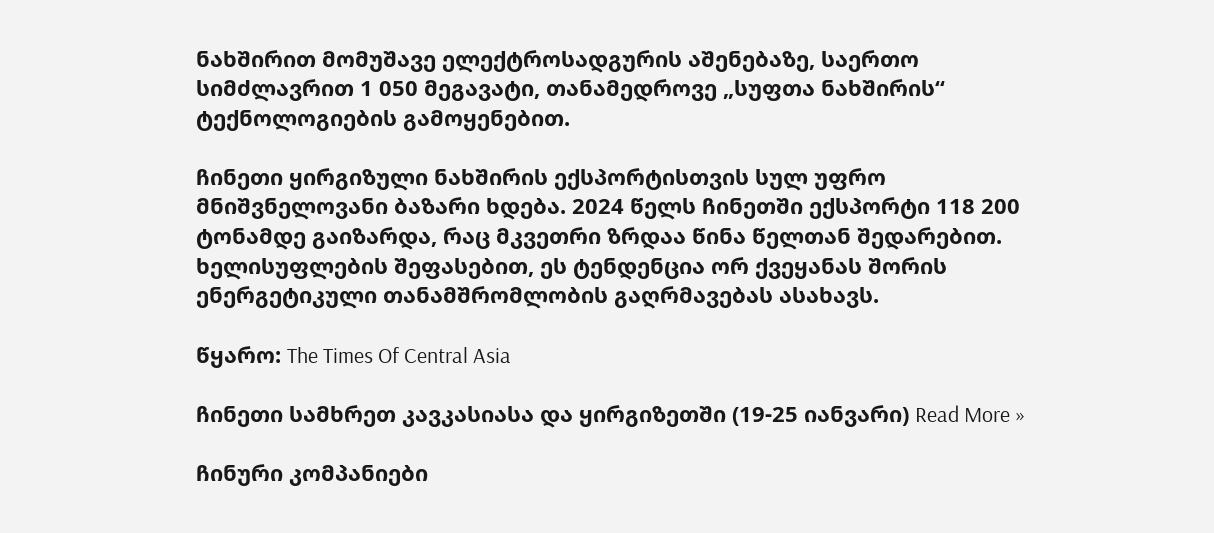ნახშირით მომუშავე ელექტროსადგურის აშენებაზე, საერთო სიმძლავრით 1 050 მეგავატი, თანამედროვე „სუფთა ნახშირის“ ტექნოლოგიების გამოყენებით.

ჩინეთი ყირგიზული ნახშირის ექსპორტისთვის სულ უფრო მნიშვნელოვანი ბაზარი ხდება. 2024 წელს ჩინეთში ექსპორტი 118 200 ტონამდე გაიზარდა, რაც მკვეთრი ზრდაა წინა წელთან შედარებით. ხელისუფლების შეფასებით, ეს ტენდენცია ორ ქვეყანას შორის ენერგეტიკული თანამშრომლობის გაღრმავებას ასახავს.

წყარო: The Times Of Central Asia

ჩინეთი სამხრეთ კავკასიასა და ყირგიზეთში (19-25 იანვარი) Read More »

ჩინური კომპანიები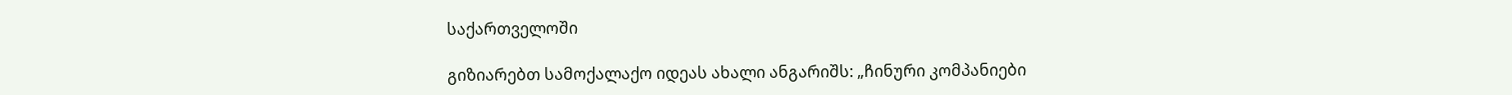საქართველოში

გიზიარებთ სამოქალაქო იდეას ახალი ანგარიშს: „ჩინური კომპანიები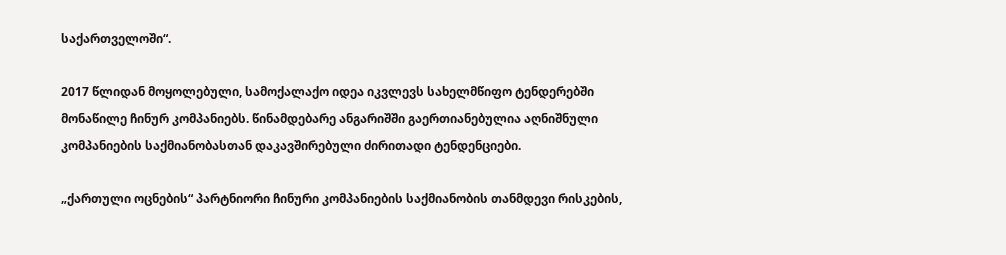საქართველოში“.

2017 წლიდან მოყოლებული, სამოქალაქო იდეა იკვლევს სახელმწიფო ტენდერებში მონაწილე ჩინურ კომპანიებს. წინამდებარე ანგარიშში გაერთიანებულია აღნიშნული კომპანიების საქმიანობასთან დაკავშირებული ძირითადი ტენდენციები.

„ქართული ოცნების“ პარტნიორი ჩინური კომპანიების საქმიანობის თანმდევი რისკების,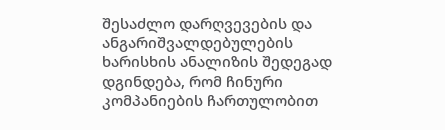შესაძლო დარღვევების და ანგარიშვალდებულების ხარისხის ანალიზის შედეგად დგინდება, რომ ჩინური კომპანიების ჩართულობით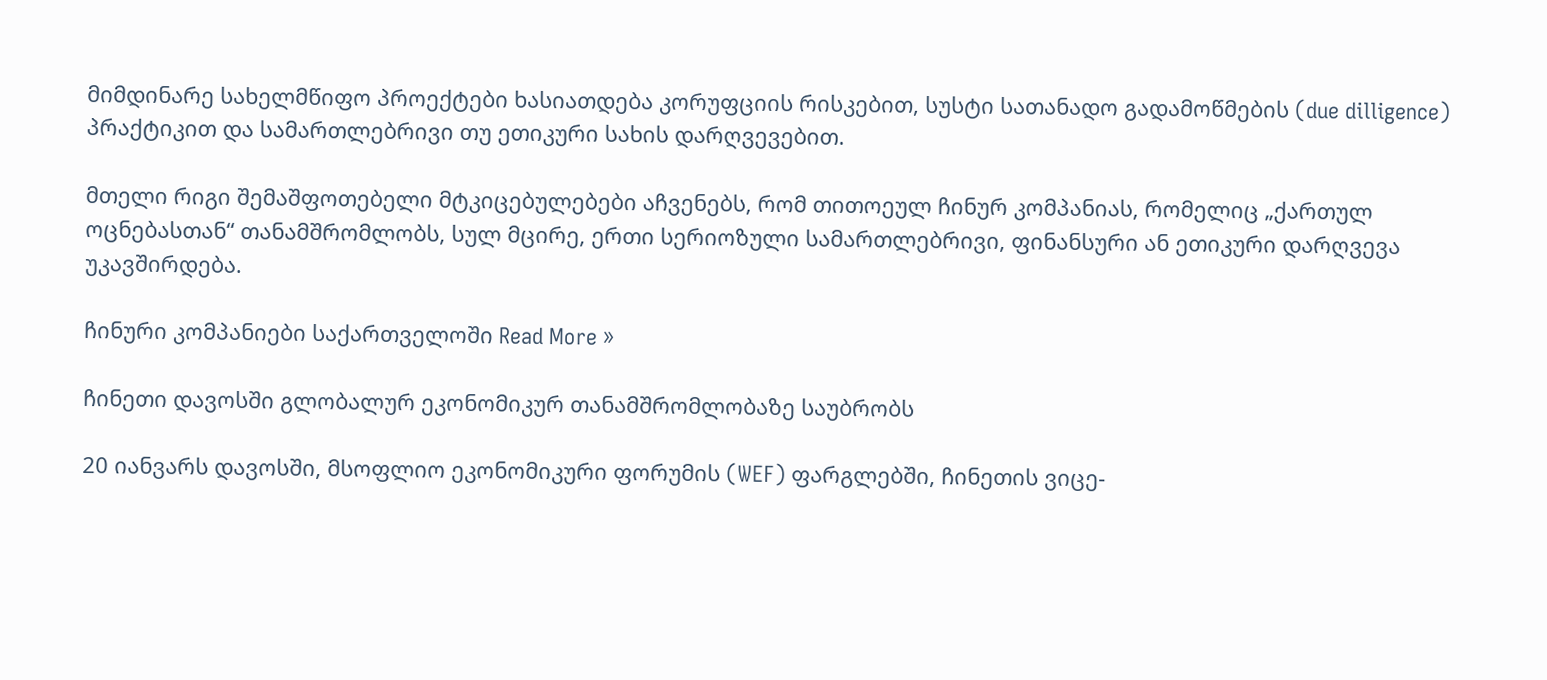მიმდინარე სახელმწიფო პროექტები ხასიათდება კორუფციის რისკებით, სუსტი სათანადო გადამოწმების (due dilligence) პრაქტიკით და სამართლებრივი თუ ეთიკური სახის დარღვევებით.

მთელი რიგი შემაშფოთებელი მტკიცებულებები აჩვენებს, რომ თითოეულ ჩინურ კომპანიას, რომელიც „ქართულ ოცნებასთან“ თანამშრომლობს, სულ მცირე, ერთი სერიოზული სამართლებრივი, ფინანსური ან ეთიკური დარღვევა უკავშირდება.

ჩინური კომპანიები საქართველოში Read More »

ჩინეთი დავოსში გლობალურ ეკონომიკურ თანამშრომლობაზე საუბრობს

20 იანვარს დავოსში, მსოფლიო ეკონომიკური ფორუმის (WEF) ფარგლებში, ჩინეთის ვიცე-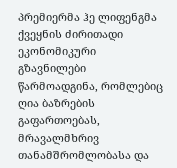პრემიერმა ჰე ლიფენგმა ქვეყნის ძირითადი ეკონომიკური გზავნილები წარმოადგინა, რომლებიც ღია ბაზრების გაფართოებას, მრავალმხრივ თანამშრომლობასა და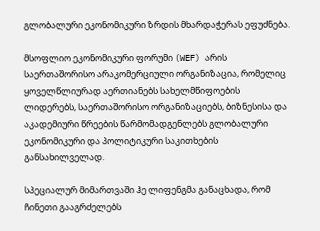გლობალური ეკონომიკური ზრდის მხარდაჭერას ეფუძნება.

მსოფლიო ეკონომიკური ფორუმი (WEF) არის საერთაშორისო არაკომერციული ორგანიზაცია, რომელიც ყოველწლიურად აერთიანებს სახელმწიფოების ლიდერებს, საერთაშორისო ორგანიზაციებს, ბიზნესისა და აკადემიური წრეების წარმომადგენლებს გლობალური ეკონომიკური და პოლიტიკური საკითხების განსახილველად.

სპეციალურ მიმართვაში ჰე ლიფენგმა განაცხადა, რომ ჩინეთი გააგრძელებს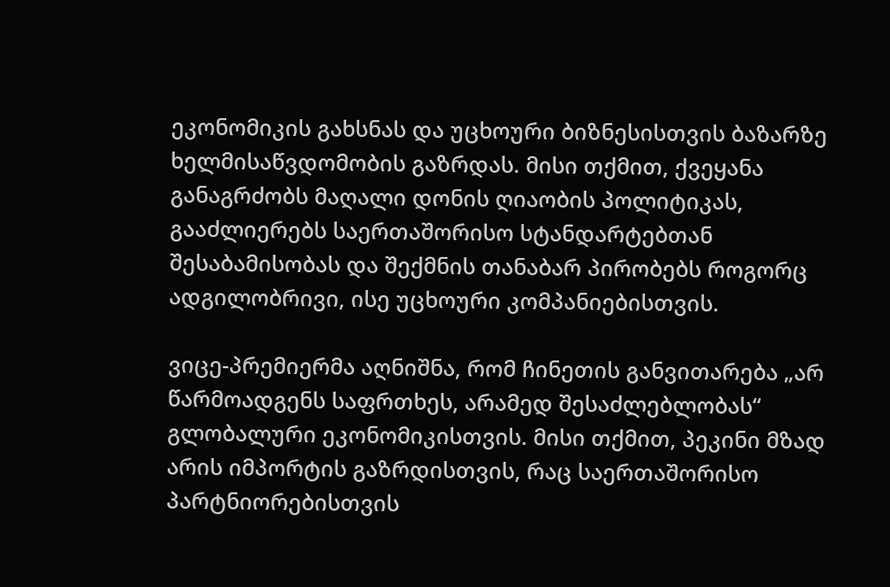ეკონომიკის გახსნას და უცხოური ბიზნესისთვის ბაზარზე ხელმისაწვდომობის გაზრდას. მისი თქმით, ქვეყანა განაგრძობს მაღალი დონის ღიაობის პოლიტიკას, გააძლიერებს საერთაშორისო სტანდარტებთან შესაბამისობას და შექმნის თანაბარ პირობებს როგორც ადგილობრივი, ისე უცხოური კომპანიებისთვის.

ვიცე-პრემიერმა აღნიშნა, რომ ჩინეთის განვითარება „არ წარმოადგენს საფრთხეს, არამედ შესაძლებლობას“ გლობალური ეკონომიკისთვის. მისი თქმით, პეკინი მზად არის იმპორტის გაზრდისთვის, რაც საერთაშორისო პარტნიორებისთვის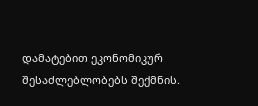დამატებით ეკონომიკურ შესაძლებლობებს შექმნის.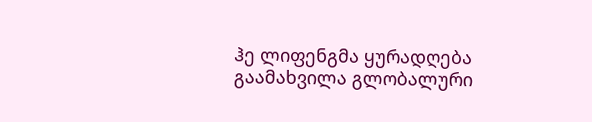ჰე ლიფენგმა ყურადღება გაამახვილა გლობალური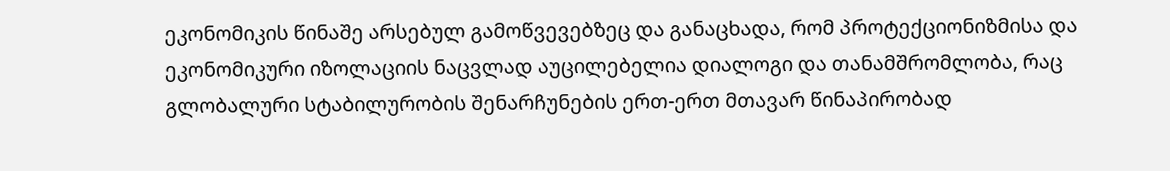ეკონომიკის წინაშე არსებულ გამოწვევებზეც და განაცხადა, რომ პროტექციონიზმისა და ეკონომიკური იზოლაციის ნაცვლად აუცილებელია დიალოგი და თანამშრომლობა, რაც გლობალური სტაბილურობის შენარჩუნების ერთ-ერთ მთავარ წინაპირობად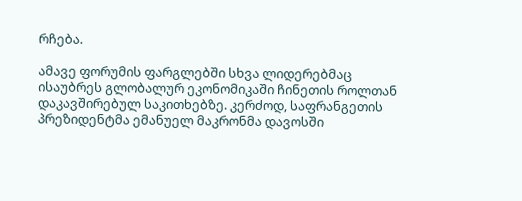რჩება.

ამავე ფორუმის ფარგლებში სხვა ლიდერებმაც ისაუბრეს გლობალურ ეკონომიკაში ჩინეთის როლთან დაკავშირებულ საკითხებზე. კერძოდ, საფრანგეთის პრეზიდენტმა ემანუელ მაკრონმა დავოსში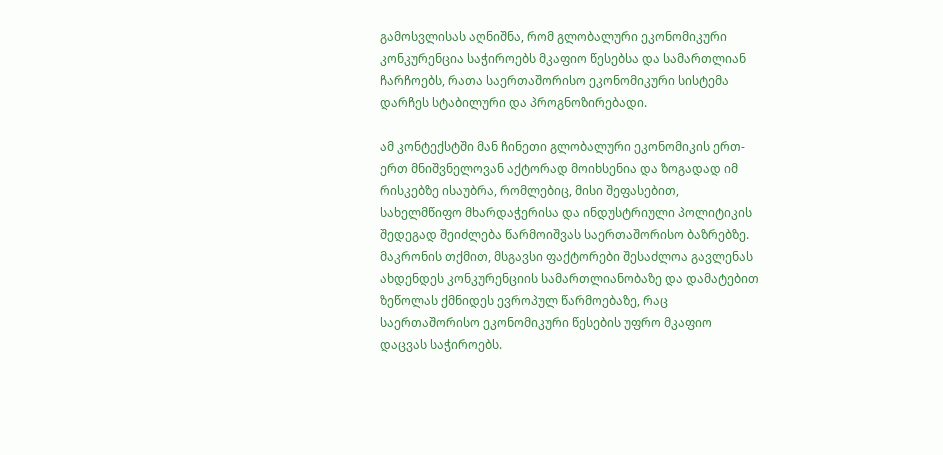გამოსვლისას აღნიშნა, რომ გლობალური ეკონომიკური კონკურენცია საჭიროებს მკაფიო წესებსა და სამართლიან ჩარჩოებს, რათა საერთაშორისო ეკონომიკური სისტემა დარჩეს სტაბილური და პროგნოზირებადი.

ამ კონტექსტში მან ჩინეთი გლობალური ეკონომიკის ერთ-ერთ მნიშვნელოვან აქტორად მოიხსენია და ზოგადად იმ რისკებზე ისაუბრა, რომლებიც, მისი შეფასებით, სახელმწიფო მხარდაჭერისა და ინდუსტრიული პოლიტიკის შედეგად შეიძლება წარმოიშვას საერთაშორისო ბაზრებზე. მაკრონის თქმით, მსგავსი ფაქტორები შესაძლოა გავლენას ახდენდეს კონკურენციის სამართლიანობაზე და დამატებით ზეწოლას ქმნიდეს ევროპულ წარმოებაზე, რაც საერთაშორისო ეკონომიკური წესების უფრო მკაფიო დაცვას საჭიროებს.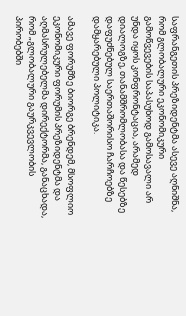საფრანგეთის პრეზიდენტმა ასევე აღნიშნა, რომ გლობალური ეკონომიკური გამოწვევების საპასუხოდ გამოსავალი არ უნდა იყოს კონფრონტაცია, არამედ დიალოგზე, თანამშრომლობასა და წესებზე დაფუძნებულ საერთაშორისო ჩარჩოებზე დამყარებული პოლიტიკა.

ამავე ფორუმზე ბიორგე ბრენდემ, მსოფლიო ეკონომიკური ფორუმის პრეზიდენტმა და აღმასრულებელმა დირექტორმა, განაცხადა, რომ „გლობალური გაურკვევლობის პირობებში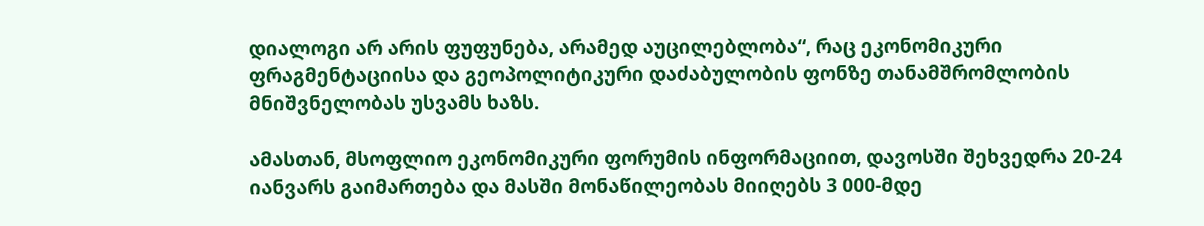დიალოგი არ არის ფუფუნება, არამედ აუცილებლობა“, რაც ეკონომიკური ფრაგმენტაციისა და გეოპოლიტიკური დაძაბულობის ფონზე თანამშრომლობის მნიშვნელობას უსვამს ხაზს.

ამასთან, მსოფლიო ეკონომიკური ფორუმის ინფორმაციით, დავოსში შეხვედრა 20-24 იანვარს გაიმართება და მასში მონაწილეობას მიიღებს 3 000-მდე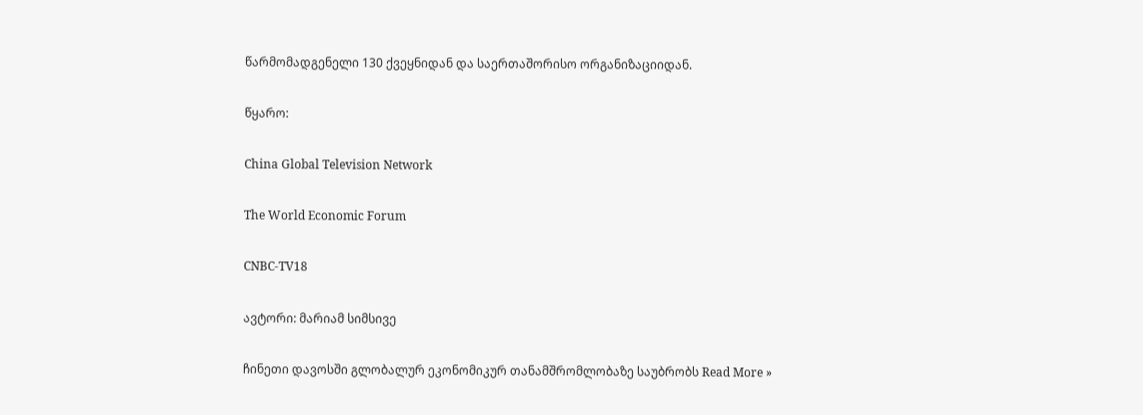წარმომადგენელი 130 ქვეყნიდან და საერთაშორისო ორგანიზაციიდან.

წყარო:

China Global Television Network

The World Economic Forum

CNBC-TV18

ავტორი: მარიამ სიმსივე

ჩინეთი დავოსში გლობალურ ეკონომიკურ თანამშრომლობაზე საუბრობს Read More »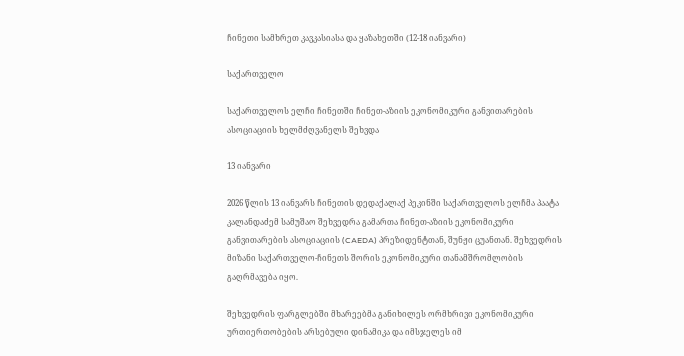ჩინეთი სამხრეთ კავკასიასა და ყაზახეთში (12-18 იანვარი)

საქართველო

საქართველოს ელჩი ჩინეთში ჩინეთ-აზიის ეკონომიკური განვითარების ასოციაციის ხელმძღვანელს შეხვდა

13 იანვარი

2026 წლის 13 იანვარს ჩინეთის დედაქალაქ პეკინში საქართველოს ელჩმა პაატა კალანდაძემ სამუშაო შეხვედრა გამართა ჩინეთ-აზიის ეკონომიკური განვითარების ასოციაციის (CAEDA) პრეზიდენტთან, შუნჟი ცუანთან. შეხვედრის მიზანი საქართველო-ჩინეთს შორის ეკონომიკური თანამშრომლობის გაღრმავება იყო.

შეხვედრის ფარგლებში მხარეებმა განიხილეს ორმხრივი ეკონომიკური ურთიერთობების არსებული დინამიკა და იმსჯელეს იმ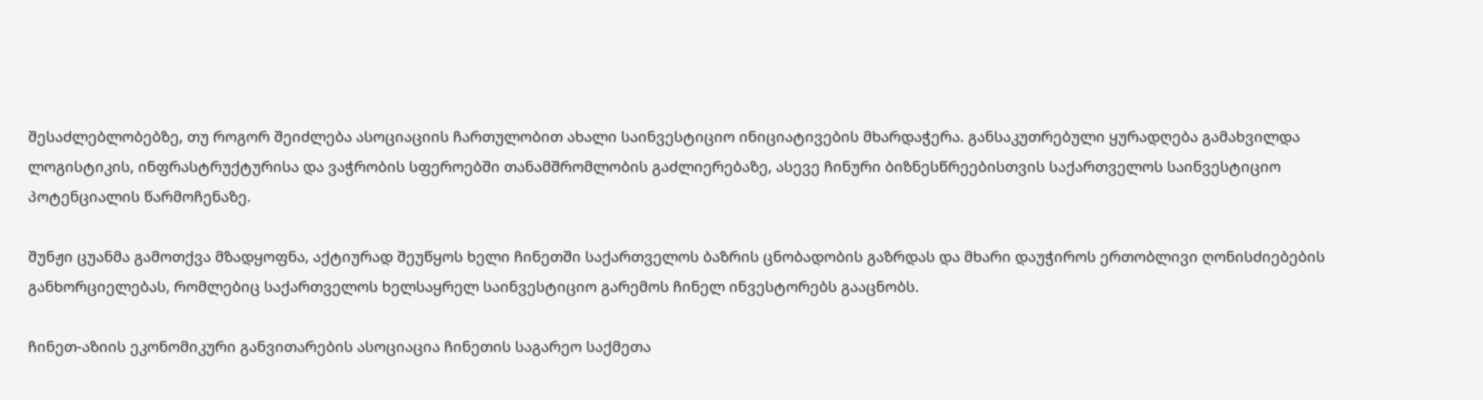შესაძლებლობებზე, თუ როგორ შეიძლება ასოციაციის ჩართულობით ახალი საინვესტიციო ინიციატივების მხარდაჭერა. განსაკუთრებული ყურადღება გამახვილდა ლოგისტიკის, ინფრასტრუქტურისა და ვაჭრობის სფეროებში თანამშრომლობის გაძლიერებაზე, ასევე ჩინური ბიზნესწრეებისთვის საქართველოს საინვესტიციო პოტენციალის წარმოჩენაზე.

შუნჟი ცუანმა გამოთქვა მზადყოფნა, აქტიურად შეუწყოს ხელი ჩინეთში საქართველოს ბაზრის ცნობადობის გაზრდას და მხარი დაუჭიროს ერთობლივი ღონისძიებების განხორციელებას, რომლებიც საქართველოს ხელსაყრელ საინვესტიციო გარემოს ჩინელ ინვესტორებს გააცნობს.

ჩინეთ-აზიის ეკონომიკური განვითარების ასოციაცია ჩინეთის საგარეო საქმეთა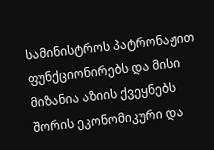სამინისტროს პატრონაჟით ფუნქციონირებს და მისი მიზანია აზიის ქვეყნებს შორის ეკონომიკური და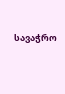სავაჭრო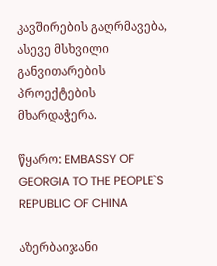კავშირების გაღრმავება, ასევე მსხვილი განვითარების პროექტების მხარდაჭერა.

წყარო: EMBASSY OF GEORGIA TO THE PEOPLE`S REPUBLIC OF CHINA

აზერბაიჯანი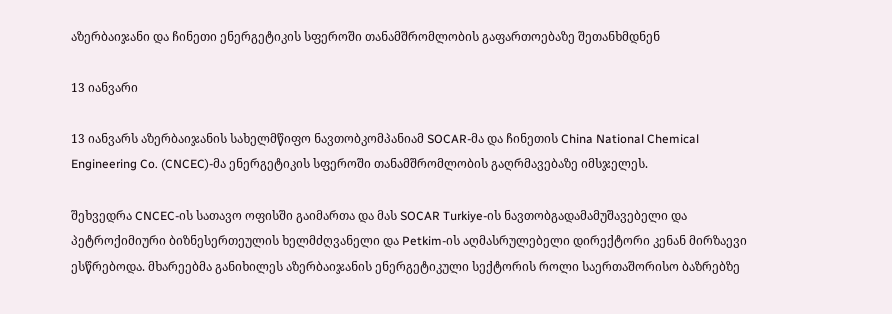აზერბაიჯანი და ჩინეთი ენერგეტიკის სფეროში თანამშრომლობის გაფართოებაზე შეთანხმდნენ

13 იანვარი

13 იანვარს აზერბაიჯანის სახელმწიფო ნავთობკომპანიამ SOCAR-მა და ჩინეთის China National Chemical Engineering Co. (CNCEC)-მა ენერგეტიკის სფეროში თანამშრომლობის გაღრმავებაზე იმსჯელეს.

შეხვედრა CNCEC-ის სათავო ოფისში გაიმართა და მას SOCAR Turkiye-ის ნავთობგადამამუშავებელი და პეტროქიმიური ბიზნესერთეულის ხელმძღვანელი და Petkim-ის აღმასრულებელი დირექტორი კენან მირზაევი ესწრებოდა. მხარეებმა განიხილეს აზერბაიჯანის ენერგეტიკული სექტორის როლი საერთაშორისო ბაზრებზე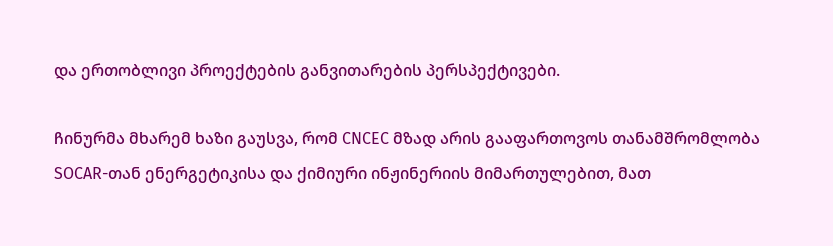და ერთობლივი პროექტების განვითარების პერსპექტივები.

ჩინურმა მხარემ ხაზი გაუსვა, რომ CNCEC მზად არის გააფართოვოს თანამშრომლობა SOCAR-თან ენერგეტიკისა და ქიმიური ინჟინერიის მიმართულებით, მათ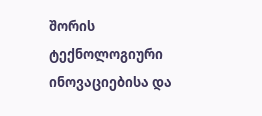შორის ტექნოლოგიური ინოვაციებისა და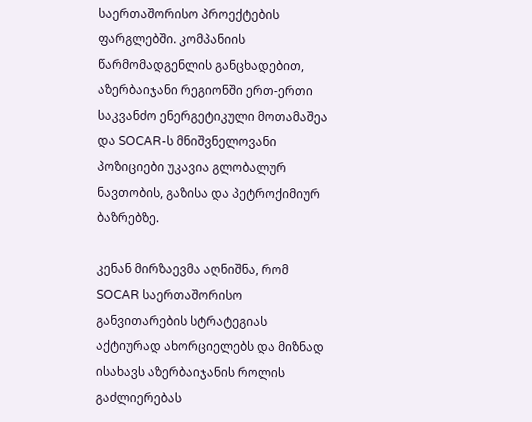საერთაშორისო პროექტების ფარგლებში. კომპანიის წარმომადგენლის განცხადებით, აზერბაიჯანი რეგიონში ერთ-ერთი საკვანძო ენერგეტიკული მოთამაშეა და SOCAR-ს მნიშვნელოვანი პოზიციები უკავია გლობალურ ნავთობის, გაზისა და პეტროქიმიურ ბაზრებზე.

კენან მირზაევმა აღნიშნა, რომ SOCAR საერთაშორისო განვითარების სტრატეგიას აქტიურად ახორციელებს და მიზნად ისახავს აზერბაიჯანის როლის გაძლიერებას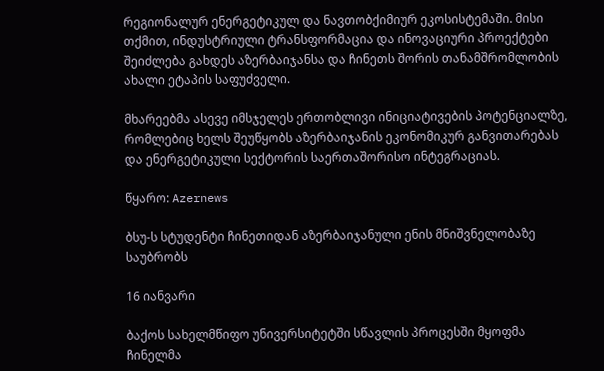რეგიონალურ ენერგეტიკულ და ნავთობქიმიურ ეკოსისტემაში. მისი თქმით, ინდუსტრიული ტრანსფორმაცია და ინოვაციური პროექტები შეიძლება გახდეს აზერბაიჯანსა და ჩინეთს შორის თანამშრომლობის ახალი ეტაპის საფუძველი.

მხარეებმა ასევე იმსჯელეს ერთობლივი ინიციატივების პოტენციალზე, რომლებიც ხელს შეუწყობს აზერბაიჯანის ეკონომიკურ განვითარებას და ენერგეტიკული სექტორის საერთაშორისო ინტეგრაციას.

წყარო: Azernews

ბსუ-ს სტუდენტი ჩინეთიდან აზერბაიჯანული ენის მნიშვნელობაზე საუბრობს

16 იანვარი

ბაქოს სახელმწიფო უნივერსიტეტში სწავლის პროცესში მყოფმა ჩინელმა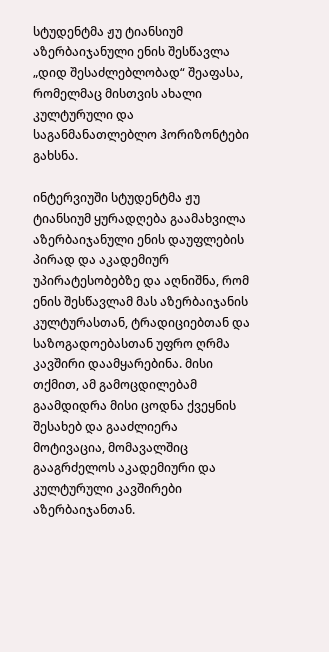სტუდენტმა ჟუ ტიანსიუმ აზერბაიჯანული ენის შესწავლა „დიდ შესაძლებლობად“ შეაფასა, რომელმაც მისთვის ახალი კულტურული და საგანმანათლებლო ჰორიზონტები გახსნა.

ინტერვიუში სტუდენტმა ჟუ ტიანსიუმ ყურადღება გაამახვილა აზერბაიჯანული ენის დაუფლების პირად და აკადემიურ უპირატესობებზე და აღნიშნა, რომ ენის შესწავლამ მას აზერბაიჯანის კულტურასთან, ტრადიციებთან და საზოგადოებასთან უფრო ღრმა კავშირი დაამყარებინა. მისი თქმით, ამ გამოცდილებამ გაამდიდრა მისი ცოდნა ქვეყნის შესახებ და გააძლიერა მოტივაცია, მომავალშიც გააგრძელოს აკადემიური და კულტურული კავშირები აზერბაიჯანთან.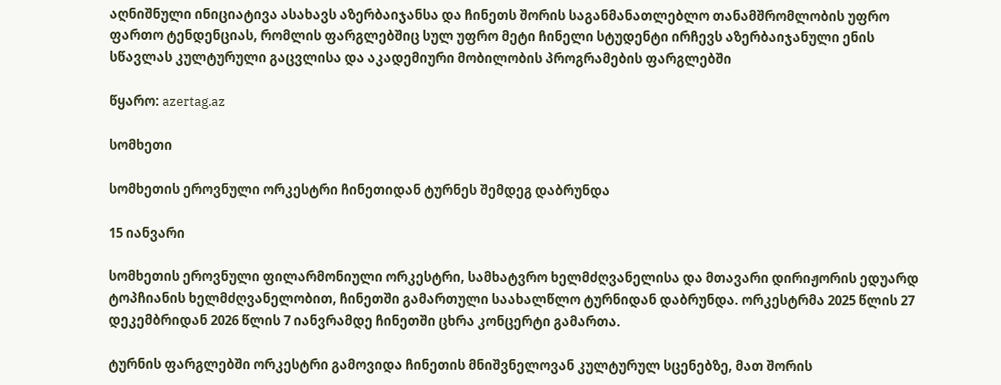აღნიშნული ინიციატივა ასახავს აზერბაიჯანსა და ჩინეთს შორის საგანმანათლებლო თანამშრომლობის უფრო ფართო ტენდენციას, რომლის ფარგლებშიც სულ უფრო მეტი ჩინელი სტუდენტი ირჩევს აზერბაიჯანული ენის სწავლას კულტურული გაცვლისა და აკადემიური მობილობის პროგრამების ფარგლებში

წყარო: azertag.az

სომხეთი

სომხეთის ეროვნული ორკესტრი ჩინეთიდან ტურნეს შემდეგ დაბრუნდა

15 იანვარი

სომხეთის ეროვნული ფილარმონიული ორკესტრი, სამხატვრო ხელმძღვანელისა და მთავარი დირიჟორის ედუარდ ტოპჩიანის ხელმძღვანელობით, ჩინეთში გამართული საახალწლო ტურნიდან დაბრუნდა. ორკესტრმა 2025 წლის 27 დეკემბრიდან 2026 წლის 7 იანვრამდე ჩინეთში ცხრა კონცერტი გამართა.

ტურნის ფარგლებში ორკესტრი გამოვიდა ჩინეთის მნიშვნელოვან კულტურულ სცენებზე, მათ შორის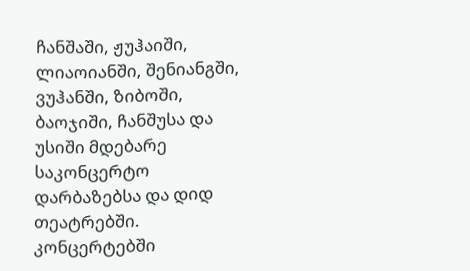ჩანშაში, ჟუჰაიში, ლიაოიანში, შენიანგში, ვუჰანში, ზიბოში, ბაოჯიში, ჩანშუსა და უსიში მდებარე საკონცერტო დარბაზებსა და დიდ თეატრებში. კონცერტებში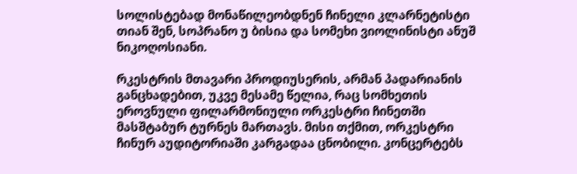სოლისტებად მონაწილეობდნენ ჩინელი კლარნეტისტი თიან შენ, სოპრანო უ ბისია და სომეხი ვიოლინისტი ანუშ ნიკოღოსიანი.

რკესტრის მთავარი პროდიუსერის, არმან პადარიანის განცხადებით, უკვე მესამე წელია, რაც სომხეთის ეროვნული ფილარმონიული ორკესტრი ჩინეთში მასშტაბურ ტურნეს მართავს. მისი თქმით, ორკესტრი ჩინურ აუდიტორიაში კარგადაა ცნობილი. კონცერტებს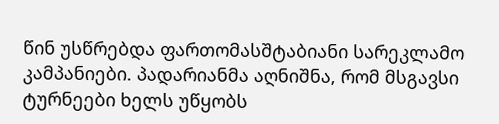წინ უსწრებდა ფართომასშტაბიანი სარეკლამო კამპანიები. პადარიანმა აღნიშნა, რომ მსგავსი ტურნეები ხელს უწყობს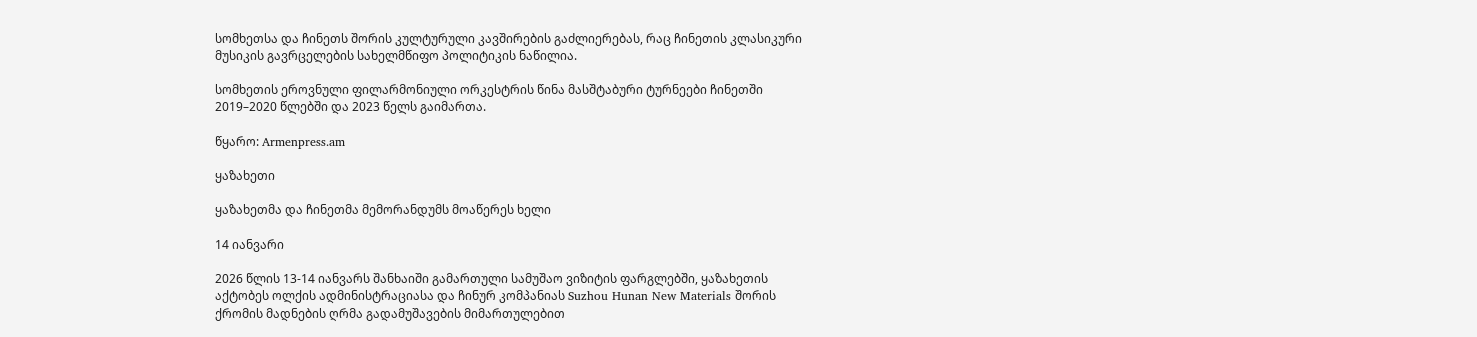სომხეთსა და ჩინეთს შორის კულტურული კავშირების გაძლიერებას, რაც ჩინეთის კლასიკური მუსიკის გავრცელების სახელმწიფო პოლიტიკის ნაწილია.

სომხეთის ეროვნული ფილარმონიული ორკესტრის წინა მასშტაბური ტურნეები ჩინეთში 2019–2020 წლებში და 2023 წელს გაიმართა.

წყარო: Armenpress.am

ყაზახეთი

ყაზახეთმა და ჩინეთმა მემორანდუმს მოაწერეს ხელი

14 იანვარი

2026 წლის 13-14 იანვარს შანხაიში გამართული სამუშაო ვიზიტის ფარგლებში, ყაზახეთის აქტობეს ოლქის ადმინისტრაციასა და ჩინურ კომპანიას Suzhou Hunan New Materials შორის ქრომის მადნების ღრმა გადამუშავების მიმართულებით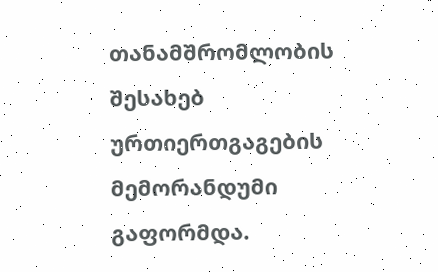თანამშრომლობის შესახებ ურთიერთგაგების მემორანდუმი გაფორმდა.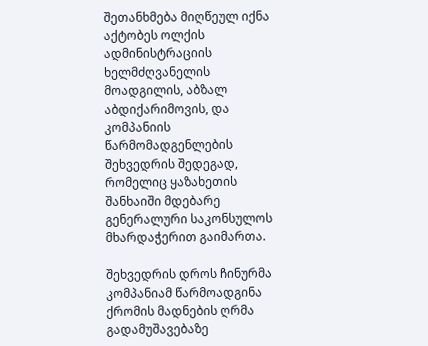შეთანხმება მიღწეულ იქნა აქტობეს ოლქის ადმინისტრაციის ხელმძღვანელის მოადგილის, აბზალ აბდიქარიმოვის, და კომპანიის წარმომადგენლების შეხვედრის შედეგად, რომელიც ყაზახეთის შანხაიში მდებარე გენერალური საკონსულოს მხარდაჭერით გაიმართა.

შეხვედრის დროს ჩინურმა კომპანიამ წარმოადგინა ქრომის მადნების ღრმა გადამუშავებაზე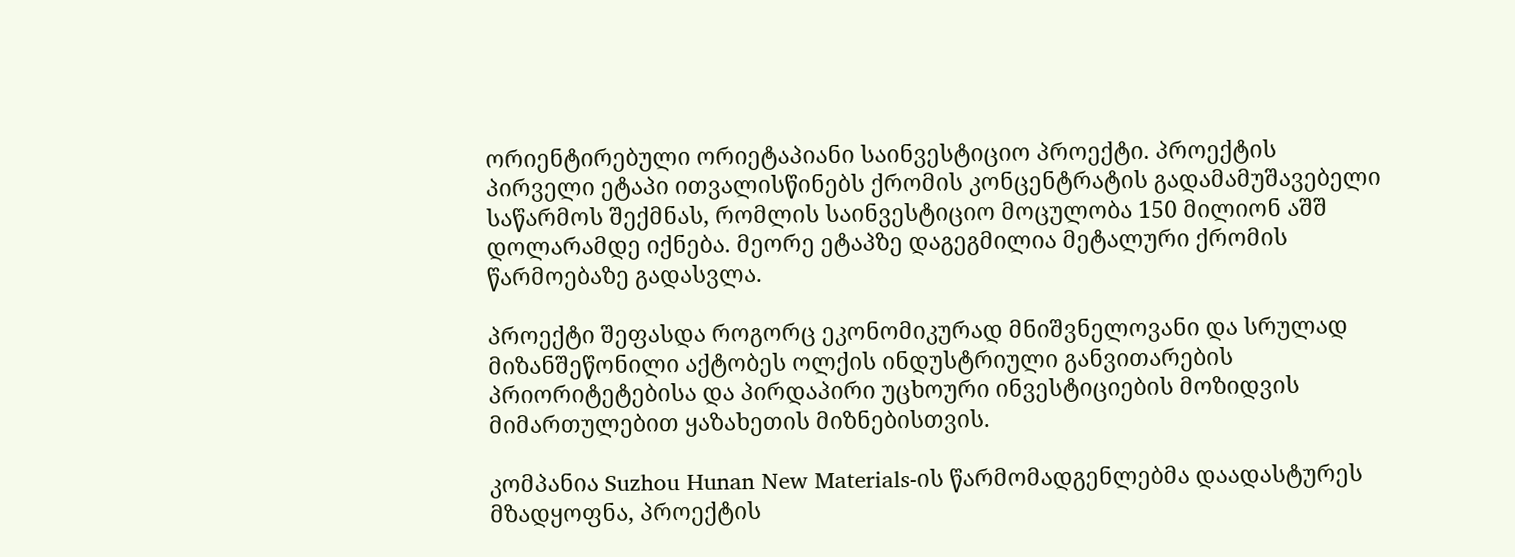ორიენტირებული ორიეტაპიანი საინვესტიციო პროექტი. პროექტის პირველი ეტაპი ითვალისწინებს ქრომის კონცენტრატის გადამამუშავებელი საწარმოს შექმნას, რომლის საინვესტიციო მოცულობა 150 მილიონ აშშ დოლარამდე იქნება. მეორე ეტაპზე დაგეგმილია მეტალური ქრომის წარმოებაზე გადასვლა.

პროექტი შეფასდა როგორც ეკონომიკურად მნიშვნელოვანი და სრულად მიზანშეწონილი აქტობეს ოლქის ინდუსტრიული განვითარების პრიორიტეტებისა და პირდაპირი უცხოური ინვესტიციების მოზიდვის მიმართულებით ყაზახეთის მიზნებისთვის.

კომპანია Suzhou Hunan New Materials-ის წარმომადგენლებმა დაადასტურეს მზადყოფნა, პროექტის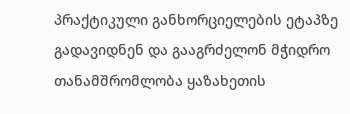პრაქტიკული განხორციელების ეტაპზე გადავიდნენ და გააგრძელონ მჭიდრო თანამშრომლობა ყაზახეთის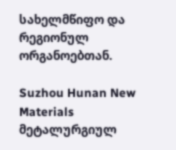სახელმწიფო და რეგიონულ ორგანოებთან.

Suzhou Hunan New Materials მეტალურგიულ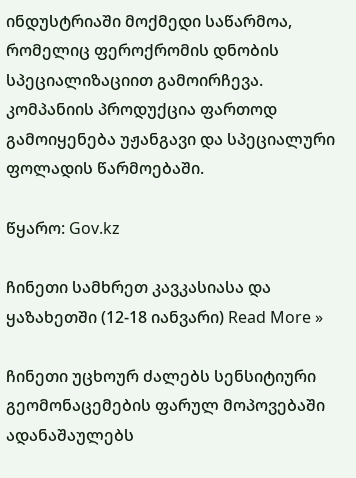ინდუსტრიაში მოქმედი საწარმოა, რომელიც ფეროქრომის დნობის სპეციალიზაციით გამოირჩევა. კომპანიის პროდუქცია ფართოდ გამოიყენება უჟანგავი და სპეციალური ფოლადის წარმოებაში.

წყარო: Gov.kz

ჩინეთი სამხრეთ კავკასიასა და ყაზახეთში (12-18 იანვარი) Read More »

ჩინეთი უცხოურ ძალებს სენსიტიური გეომონაცემების ფარულ მოპოვებაში ადანაშაულებს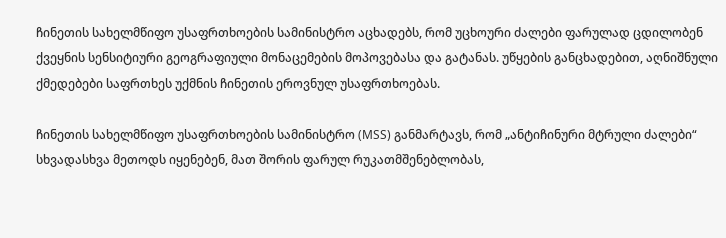ჩინეთის სახელმწიფო უსაფრთხოების სამინისტრო აცხადებს, რომ უცხოური ძალები ფარულად ცდილობენ ქვეყნის სენსიტიური გეოგრაფიული მონაცემების მოპოვებასა და გატანას. უწყების განცხადებით, აღნიშნული ქმედებები საფრთხეს უქმნის ჩინეთის ეროვნულ უსაფრთხოებას.

ჩინეთის სახელმწიფო უსაფრთხოების სამინისტრო (MSS) განმარტავს, რომ „ანტიჩინური მტრული ძალები“ სხვადასხვა მეთოდს იყენებენ, მათ შორის ფარულ რუკათმშენებლობას,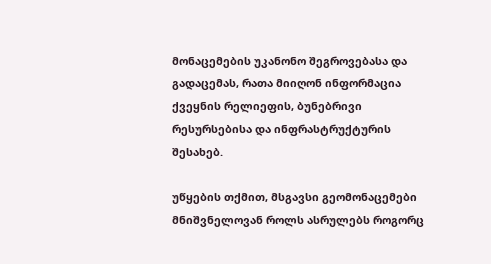მონაცემების უკანონო შეგროვებასა და გადაცემას, რათა მიიღონ ინფორმაცია ქვეყნის რელიეფის, ბუნებრივი რესურსებისა და ინფრასტრუქტურის შესახებ.

უწყების თქმით, მსგავსი გეომონაცემები მნიშვნელოვან როლს ასრულებს როგორც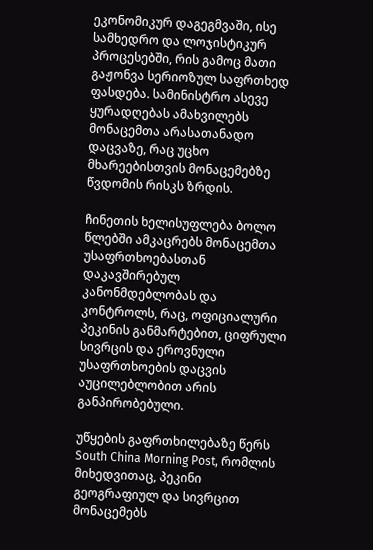ეკონომიკურ დაგეგმვაში, ისე სამხედრო და ლოჯისტიკურ პროცესებში, რის გამოც მათი გაჟონვა სერიოზულ საფრთხედ ფასდება. სამინისტრო ასევე ყურადღებას ამახვილებს მონაცემთა არასათანადო დაცვაზე, რაც უცხო მხარეებისთვის მონაცემებზე წვდომის რისკს ზრდის.

ჩინეთის ხელისუფლება ბოლო წლებში ამკაცრებს მონაცემთა უსაფრთხოებასთან დაკავშირებულ კანონმდებლობას და კონტროლს, რაც, ოფიციალური პეკინის განმარტებით, ციფრული სივრცის და ეროვნული უსაფრთხოების დაცვის აუცილებლობით არის განპირობებული.

უწყების გაფრთხილებაზე წერს South China Morning Post, რომლის მიხედვითაც, პეკინი გეოგრაფიულ და სივრცით მონაცემებს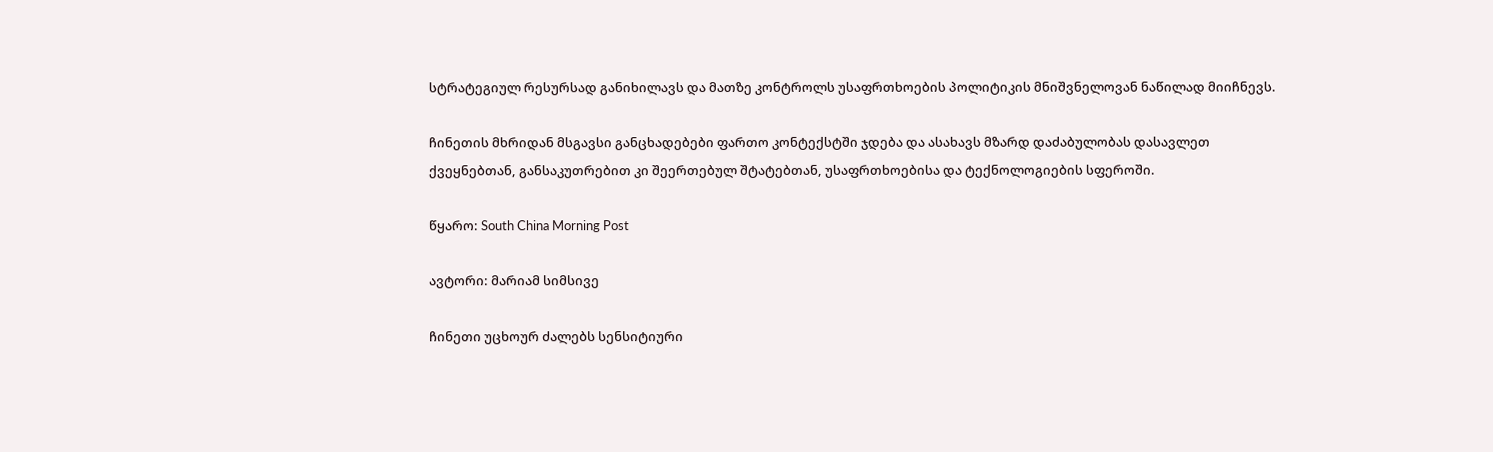სტრატეგიულ რესურსად განიხილავს და მათზე კონტროლს უსაფრთხოების პოლიტიკის მნიშვნელოვან ნაწილად მიიჩნევს.

ჩინეთის მხრიდან მსგავსი განცხადებები ფართო კონტექსტში ჯდება და ასახავს მზარდ დაძაბულობას დასავლეთ ქვეყნებთან, განსაკუთრებით კი შეერთებულ შტატებთან, უსაფრთხოებისა და ტექნოლოგიების სფეროში.

წყარო: South China Morning Post

ავტორი: მარიამ სიმსივე

ჩინეთი უცხოურ ძალებს სენსიტიური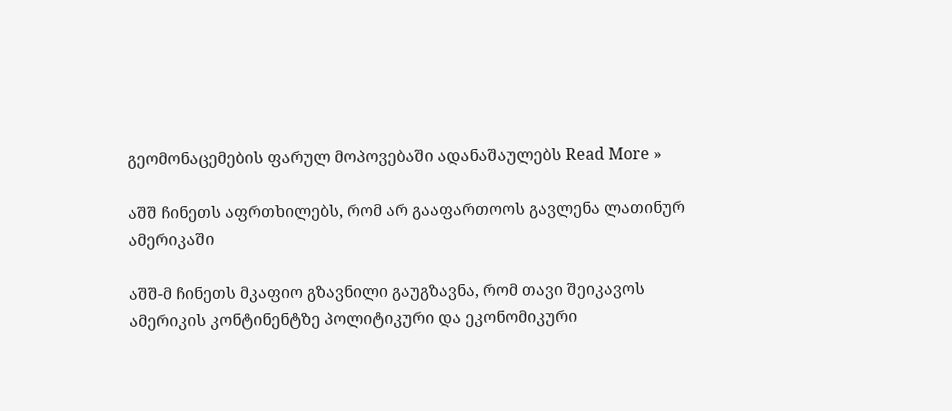გეომონაცემების ფარულ მოპოვებაში ადანაშაულებს Read More »

აშშ ჩინეთს აფრთხილებს, რომ არ გააფართოოს გავლენა ლათინურ ამერიკაში

აშშ-მ ჩინეთს მკაფიო გზავნილი გაუგზავნა, რომ თავი შეიკავოს ამერიკის კონტინენტზე პოლიტიკური და ეკონომიკური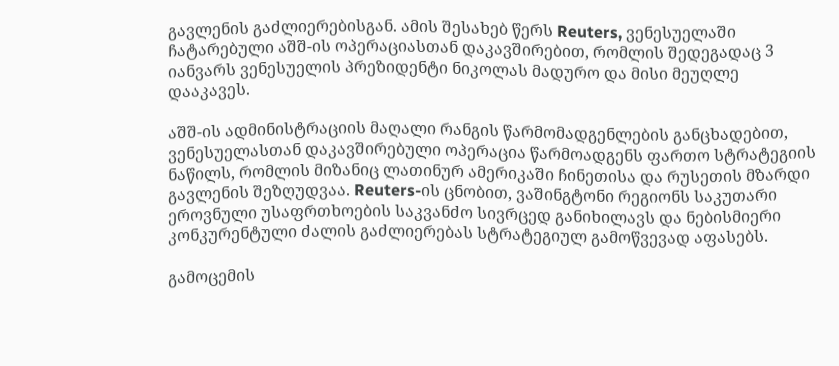გავლენის გაძლიერებისგან. ამის შესახებ წერს Reuters, ვენესუელაში ჩატარებული აშშ-ის ოპერაციასთან დაკავშირებით, რომლის შედეგადაც 3 იანვარს ვენესუელის პრეზიდენტი ნიკოლას მადურო და მისი მეუღლე დააკავეს.

აშშ-ის ადმინისტრაციის მაღალი რანგის წარმომადგენლების განცხადებით, ვენესუელასთან დაკავშირებული ოპერაცია წარმოადგენს ფართო სტრატეგიის ნაწილს, რომლის მიზანიც ლათინურ ამერიკაში ჩინეთისა და რუსეთის მზარდი გავლენის შეზღუდვაა. Reuters-ის ცნობით, ვაშინგტონი რეგიონს საკუთარი ეროვნული უსაფრთხოების საკვანძო სივრცედ განიხილავს და ნებისმიერი კონკურენტული ძალის გაძლიერებას სტრატეგიულ გამოწვევად აფასებს.

გამოცემის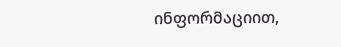ინფორმაციით,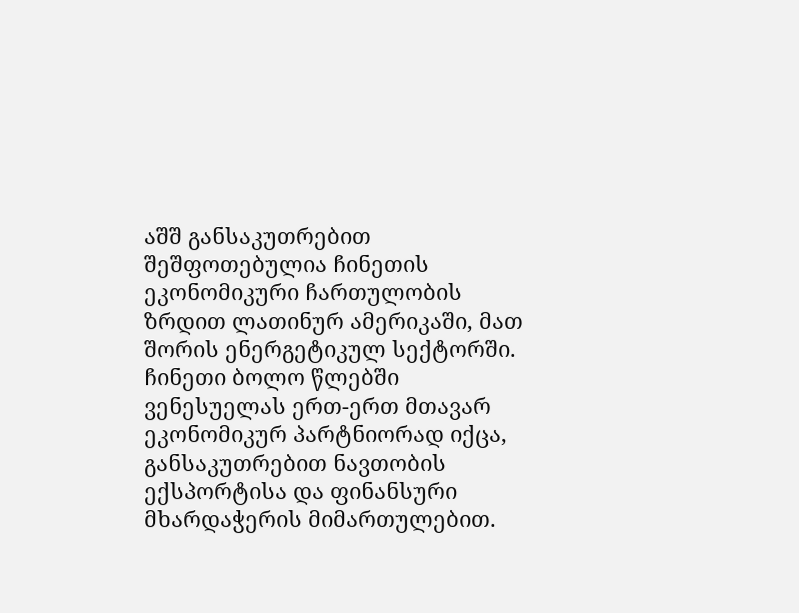აშშ განსაკუთრებით შეშფოთებულია ჩინეთის ეკონომიკური ჩართულობის ზრდით ლათინურ ამერიკაში, მათ შორის ენერგეტიკულ სექტორში. ჩინეთი ბოლო წლებში ვენესუელას ერთ-ერთ მთავარ ეკონომიკურ პარტნიორად იქცა, განსაკუთრებით ნავთობის ექსპორტისა და ფინანსური მხარდაჭერის მიმართულებით.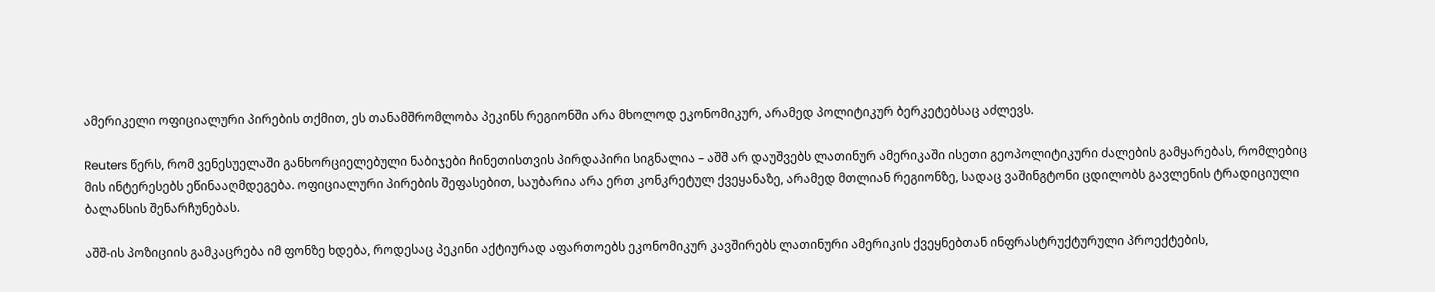ამერიკელი ოფიციალური პირების თქმით, ეს თანამშრომლობა პეკინს რეგიონში არა მხოლოდ ეკონომიკურ, არამედ პოლიტიკურ ბერკეტებსაც აძლევს.

Reuters წერს, რომ ვენესუელაში განხორციელებული ნაბიჯები ჩინეთისთვის პირდაპირი სიგნალია – აშშ არ დაუშვებს ლათინურ ამერიკაში ისეთი გეოპოლიტიკური ძალების გამყარებას, რომლებიც მის ინტერესებს ეწინააღმდეგება. ოფიციალური პირების შეფასებით, საუბარია არა ერთ კონკრეტულ ქვეყანაზე, არამედ მთლიან რეგიონზე, სადაც ვაშინგტონი ცდილობს გავლენის ტრადიციული ბალანსის შენარჩუნებას.

აშშ-ის პოზიციის გამკაცრება იმ ფონზე ხდება, როდესაც პეკინი აქტიურად აფართოებს ეკონომიკურ კავშირებს ლათინური ამერიკის ქვეყნებთან ინფრასტრუქტურული პროექტების,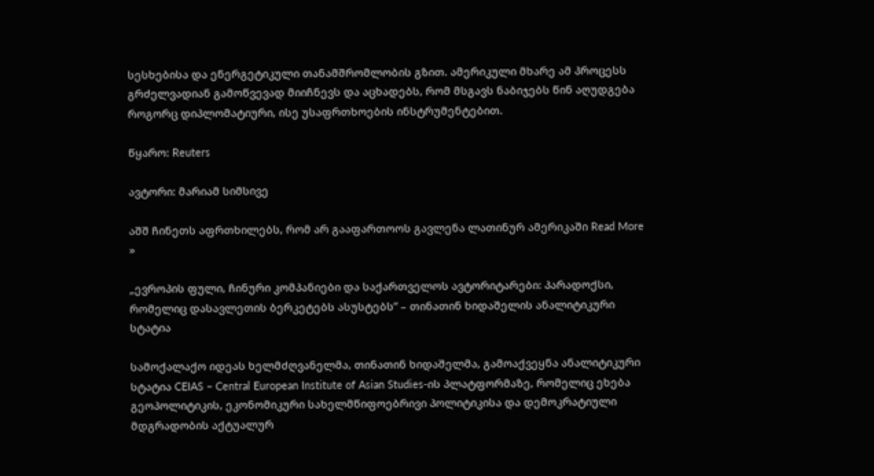სესხებისა და ენერგეტიკული თანამშრომლობის გზით. ამერიკული მხარე ამ პროცესს გრძელვადიან გამოწვევად მიიჩნევს და აცხადებს, რომ მსგავს ნაბიჯებს წინ აღუდგება როგორც დიპლომატიური, ისე უსაფრთხოების ინსტრუმენტებით.

წყარო: Reuters

ავტორი: მარიამ სიმსივე

აშშ ჩინეთს აფრთხილებს, რომ არ გააფართოოს გავლენა ლათინურ ამერიკაში Read More »

„ევროპის ფული, ჩინური კომპანიები და საქართველოს ავტორიტარები: პარადოქსი, რომელიც დასავლეთის ბერკეტებს ასუსტებს” – თინათინ ხიდაშელის ანალიტიკური სტატია

სამოქალაქო იდეას ხელმძღვანელმა, თინათინ ხიდაშელმა, გამოაქვეყნა ანალიტიკური სტატია CEIAS – Central European Institute of Asian Studies-ის პლატფორმაზე, რომელიც ეხება გეოპოლიტიკის, ეკონომიკური სახელმწიფოებრივი პოლიტიკისა და დემოკრატიული მდგრადობის აქტუალურ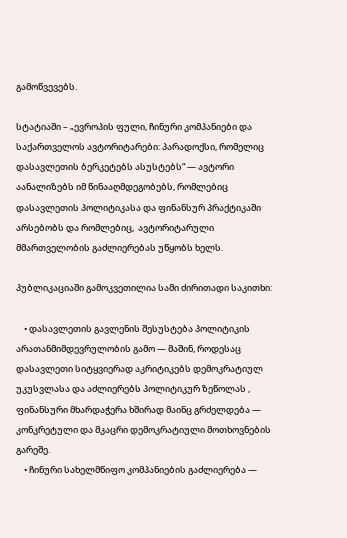გამოწვევებს.

სტატიაში – „ევროპის ფული, ჩინური კომპანიები და საქართველოს ავტორიტარები: პარადოქსი, რომელიც დასავლეთის ბერკეტებს ასუსტებს“ — ავტორი აანალიზებს იმ წინააღმდეგობებს, რომლებიც დასავლეთის პოლიტიკასა და ფინანსურ პრაქტიკაში არსებობს და რომლებიც,  ავტორიტარული მმართველობის გაძლიერებას უწყობს ხელს.

პუბლიკაციაში გამოკვეთილია სამი ძირითადი საკითხი:

    • დასავლეთის გავლენის შესუსტება პოლიტიკის არათანმიმდევრულობის გამო — მაშინ, როდესაც დასავლეთი სიტყვიერად აკრიტიკებს დემოკრატიულ უკუსვლასა და აძლიერებს პოლიტიკურ ზეწოლას , ფინანსური მხარდაჭერა ხშირად მაინც გრძელდება — კონკრეტული და მკაცრი დემოკრატიული მოთხოვნების გარეშე.
    • ჩინური სახელმწიფო კომპანიების გაძლიერება —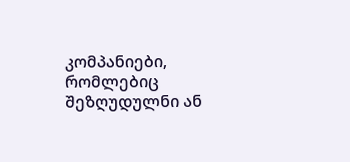კომპანიები, რომლებიც შეზღუდულნი ან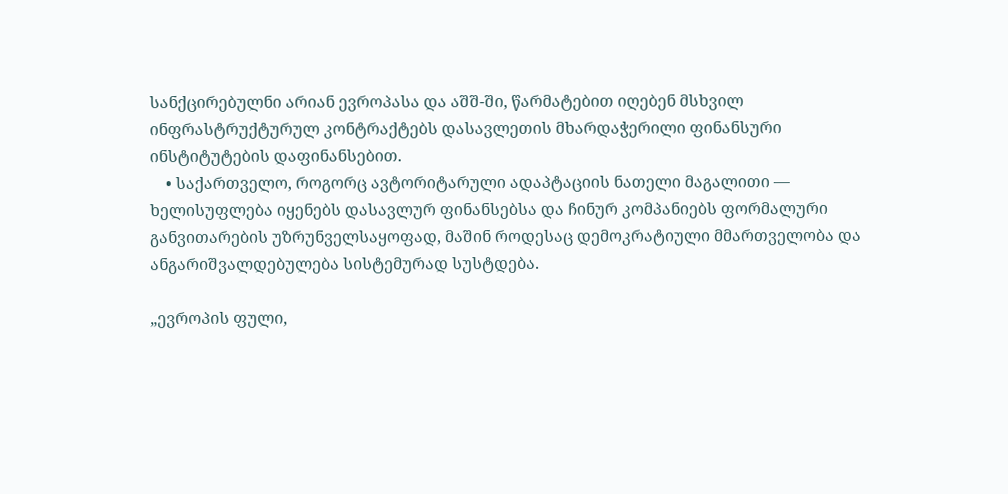სანქცირებულნი არიან ევროპასა და აშშ-ში, წარმატებით იღებენ მსხვილ ინფრასტრუქტურულ კონტრაქტებს დასავლეთის მხარდაჭერილი ფინანსური ინსტიტუტების დაფინანსებით.
    • საქართველო, როგორც ავტორიტარული ადაპტაციის ნათელი მაგალითი — ხელისუფლება იყენებს დასავლურ ფინანსებსა და ჩინურ კომპანიებს ფორმალური განვითარების უზრუნველსაყოფად, მაშინ როდესაც დემოკრატიული მმართველობა და ანგარიშვალდებულება სისტემურად სუსტდება.

„ევროპის ფული,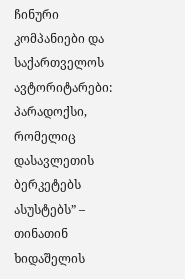ჩინური კომპანიები და საქართველოს ავტორიტარები: პარადოქსი, რომელიც დასავლეთის ბერკეტებს ასუსტებს” – თინათინ ხიდაშელის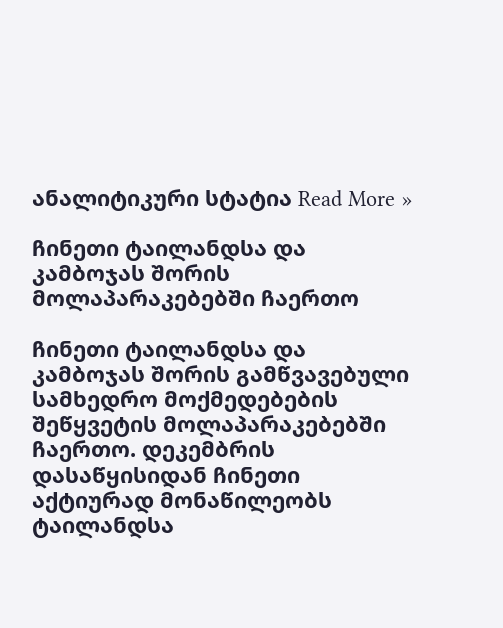ანალიტიკური სტატია Read More »

ჩინეთი ტაილანდსა და კამბოჯას შორის მოლაპარაკებებში ჩაერთო

ჩინეთი ტაილანდსა და კამბოჯას შორის გამწვავებული სამხედრო მოქმედებების შეწყვეტის მოლაპარაკებებში ჩაერთო. დეკემბრის დასაწყისიდან ჩინეთი აქტიურად მონაწილეობს ტაილანდსა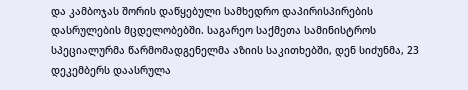და კამბოჯას შორის დაწყებული სამხედრო დაპირისპირების დასრულების მცდელობებში. საგარეო საქმეთა სამინისტროს სპეციალურმა წარმომადგენელმა აზიის საკითხებში, დენ სიძუნმა, 23 დეკემბერს დაასრულა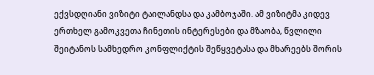ექვსდღიანი ვიზიტი ტაილანდსა და კამბოჯაში. ამ ვიზიტმა კიდევ ერთხელ გამოკვეთა ჩინეთის ინტერესები და მზაობა, წვლილი შეიტანოს სამხედრო კონფლიქტის შეწყვეტასა და მხარეებს შორის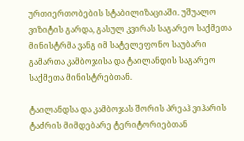ურთიერთობების სტაბილიზაციაში. უშუალო ვიზიტის გარდა, გასულ კვირას საგარეო საქმეთა მინისტრმა ვანგ იმ სატელეფონო საუბარი გამართა კამბოჯისა და ტაილანდის საგარეო საქმეთა მინისტრებთან.

ტაილანდსა და კამბოჯას შორის პრეაჰ ვიჰარის ტაძრის მიმდებარე ტერიტორიებთან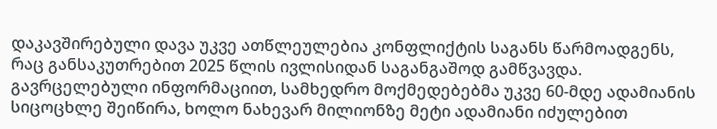დაკავშირებული დავა უკვე ათწლეულებია კონფლიქტის საგანს წარმოადგენს, რაც განსაკუთრებით 2025 წლის ივლისიდან საგანგაშოდ გამწვავდა. გავრცელებული ინფორმაციით, სამხედრო მოქმედებებმა უკვე 60-მდე ადამიანის სიცოცხლე შეიწირა, ხოლო ნახევარ მილიონზე მეტი ადამიანი იძულებით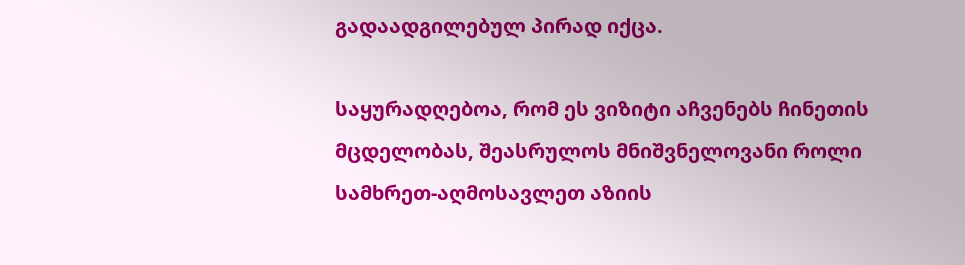გადაადგილებულ პირად იქცა.

საყურადღებოა, რომ ეს ვიზიტი აჩვენებს ჩინეთის მცდელობას, შეასრულოს მნიშვნელოვანი როლი სამხრეთ-აღმოსავლეთ აზიის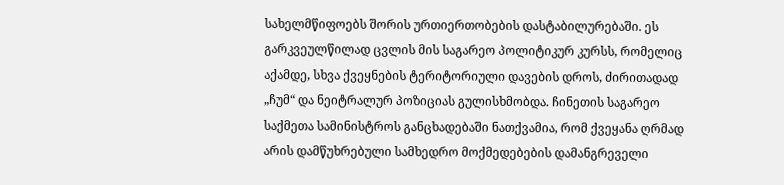სახელმწიფოებს შორის ურთიერთობების დასტაბილურებაში. ეს გარკვეულწილად ცვლის მის საგარეო პოლიტიკურ კურსს, რომელიც აქამდე, სხვა ქვეყნების ტერიტორიული დავების დროს, ძირითადად „ჩუმ“ და ნეიტრალურ პოზიციას გულისხმობდა. ჩინეთის საგარეო საქმეთა სამინისტროს განცხადებაში ნათქვამია, რომ ქვეყანა ღრმად არის დამწუხრებული სამხედრო მოქმედებების დამანგრეველი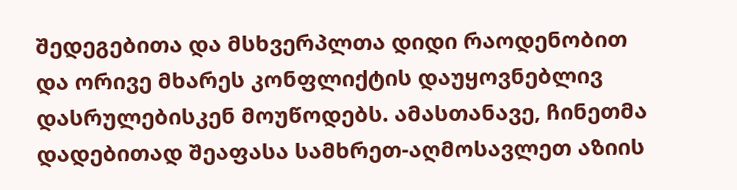შედეგებითა და მსხვერპლთა დიდი რაოდენობით და ორივე მხარეს კონფლიქტის დაუყოვნებლივ დასრულებისკენ მოუწოდებს. ამასთანავე, ჩინეთმა დადებითად შეაფასა სამხრეთ-აღმოსავლეთ აზიის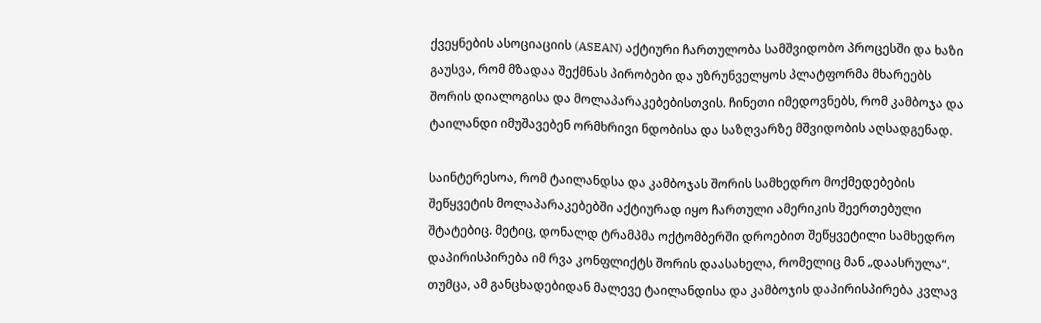ქვეყნების ასოციაციის (ASEAN) აქტიური ჩართულობა სამშვიდობო პროცესში და ხაზი გაუსვა, რომ მზადაა შექმნას პირობები და უზრუნველყოს პლატფორმა მხარეებს შორის დიალოგისა და მოლაპარაკებებისთვის. ჩინეთი იმედოვნებს, რომ კამბოჯა და ტაილანდი იმუშავებენ ორმხრივი ნდობისა და საზღვარზე მშვიდობის აღსადგენად.

საინტერესოა, რომ ტაილანდსა და კამბოჯას შორის სამხედრო მოქმედებების შეწყვეტის მოლაპარაკებებში აქტიურად იყო ჩართული ამერიკის შეერთებული შტატებიც. მეტიც, დონალდ ტრამპმა ოქტომბერში დროებით შეწყვეტილი სამხედრო დაპირისპირება იმ რვა კონფლიქტს შორის დაასახელა, რომელიც მან „დაასრულა“. თუმცა, ამ განცხადებიდან მალევე ტაილანდისა და კამბოჯის დაპირისპირება კვლავ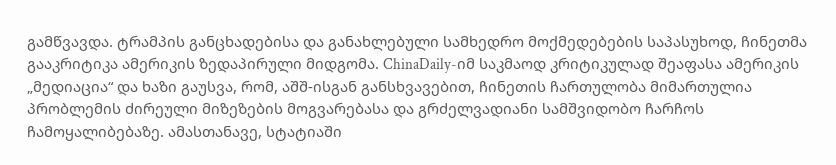გამწვავდა. ტრამპის განცხადებისა და განახლებული სამხედრო მოქმედებების საპასუხოდ, ჩინეთმა გააკრიტიკა ამერიკის ზედაპირული მიდგომა. ChinaDaily-იმ საკმაოდ კრიტიკულად შეაფასა ამერიკის „მედიაცია“ და ხაზი გაუსვა, რომ, აშშ-ისგან განსხვავებით, ჩინეთის ჩართულობა მიმართულია პრობლემის ძირეული მიზეზების მოგვარებასა და გრძელვადიანი სამშვიდობო ჩარჩოს ჩამოყალიბებაზე. ამასთანავე, სტატიაში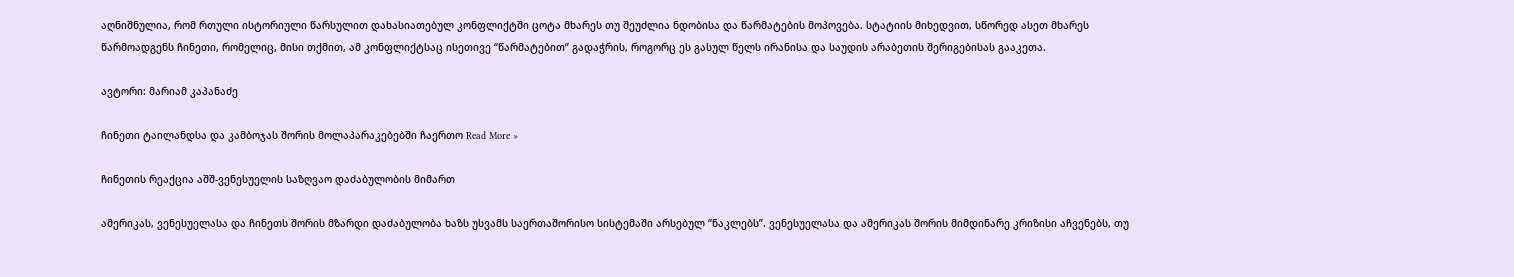აღნიშნულია, რომ რთული ისტორიული წარსულით დახასიათებულ კონფლიქტში ცოტა მხარეს თუ შეუძლია ნდობისა და წარმატების მოპოვება. სტატიის მიხედვით, სწორედ ასეთ მხარეს წარმოადგენს ჩინეთი, რომელიც, მისი თქმით, ამ კონფლიქტსაც ისეთივე “წარმატებით” გადაჭრის, როგორც ეს გასულ წელს ირანისა და საუდის არაბეთის შერიგებისას გააკეთა.

ავტორი: მარიამ კაპანაძე

ჩინეთი ტაილანდსა და კამბოჯას შორის მოლაპარაკებებში ჩაერთო Read More »

ჩინეთის რეაქცია აშშ-ვენესუელის საზღვაო დაძაბულობის მიმართ

ამერიკას, ვენესუელასა და ჩინეთს შორის მზარდი დაძაბულობა ხაზს უსვამს საერთაშორისო სისტემაში არსებულ “ნაკლებს”. ვენესუელასა და ამერიკას შორის მიმდინარე კრიზისი აჩვენებს, თუ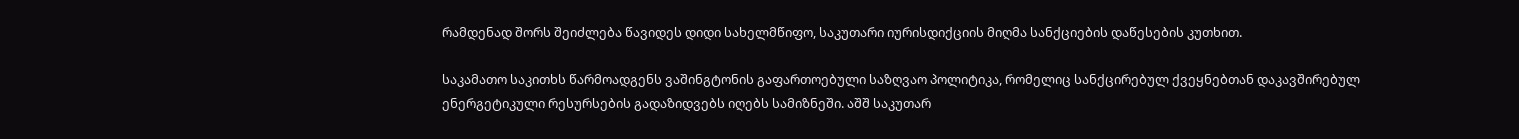რამდენად შორს შეიძლება წავიდეს დიდი სახელმწიფო, საკუთარი იურისდიქციის მიღმა სანქციების დაწესების კუთხით.

საკამათო საკითხს წარმოადგენს ვაშინგტონის გაფართოებული საზღვაო პოლიტიკა, რომელიც სანქცირებულ ქვეყნებთან დაკავშირებულ ენერგეტიკული რესურსების გადაზიდვებს იღებს სამიზნეში. აშშ საკუთარ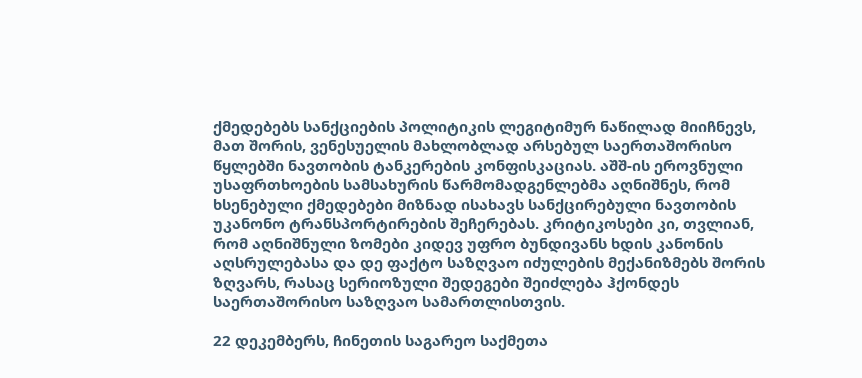ქმედებებს სანქციების პოლიტიკის ლეგიტიმურ ნაწილად მიიჩნევს, მათ შორის, ვენესუელის მახლობლად არსებულ საერთაშორისო წყლებში ნავთობის ტანკერების კონფისკაციას. აშშ-ის ეროვნული უსაფრთხოების სამსახურის წარმომადგენლებმა აღნიშნეს, რომ ხსენებული ქმედებები მიზნად ისახავს სანქცირებული ნავთობის უკანონო ტრანსპორტირების შეჩერებას. კრიტიკოსები კი, თვლიან, რომ აღნიშნული ზომები კიდევ უფრო ბუნდივანს ხდის კანონის აღსრულებასა და დე ფაქტო საზღვაო იძულების მექანიზმებს შორის ზღვარს, რასაც სერიოზული შედეგები შეიძლება ჰქონდეს საერთაშორისო საზღვაო სამართლისთვის.

22 დეკემბერს, ჩინეთის საგარეო საქმეთა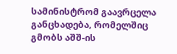სამინისტრომ გაავრცელა განცხადება, რომელშიც გმობს აშშ-ის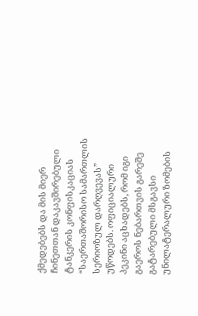ქმედებებს და მის მიერ ჩინეთთან დაკავშირებული ტანკერის კონფისკაციას “საერთაშორისო სამართლის სერიოზულ დარღვევას” უწოდებს. ოფიციალური პეკინი აცხადებს, რომ იგი გაეროს ნებართვის გარეშე გატარებული მსგავსი უნილატერალური ზომების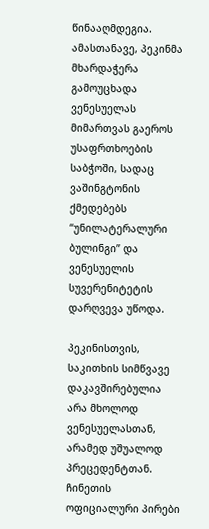წინააღმდეგია. ამასთანავე, პეკინმა მხარდაჭერა გამოუცხადა ვენესუელას მიმართვას გაეროს უსაფრთხოების საბჭოში, სადაც ვაშინგტონის ქმედებებს “უნილატერალური ბულინგი” და ვენესუელის სუვერენიტეტის დარღვევა უწოდა.

პეკინისთვის, საკითხის სიმწვავე დაკავშირებულია არა მხოლოდ ვენესუელასთან, არამედ უშუალოდ პრეცედენტთან. ჩინეთის ოფიციალური პირები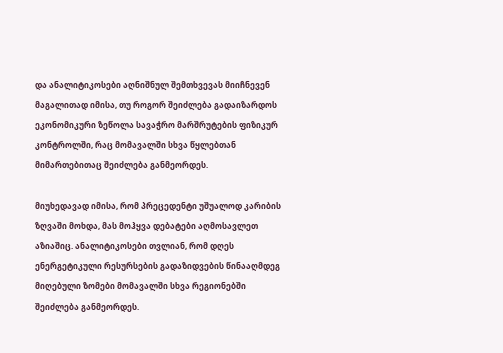და ანალიტიკოსები აღნიშნულ შემთხვევას მიიჩნევენ მაგალითად იმისა, თუ როგორ შეიძლება გადაიზარდოს ეკონომიკური ზეწოლა სავაჭრო მარშრუტების ფიზიკურ კონტროლში, რაც მომავალში სხვა წყლებთან მიმართებითაც შეიძლება განმეორდეს.

მიუხედავად იმისა, რომ პრეცედენტი უშუალოდ კარიბის ზღვაში მოხდა, მას მოჰყვა დებატები აღმოსავლეთ აზიაშიც. ანალიტიკოსები თვლიან, რომ დღეს ენერგეტიკული რესურსების გადაზიდვების წინააღმდეგ მიღებული ზომები მომავალში სხვა რეგიონებში შეიძლება განმეორდეს.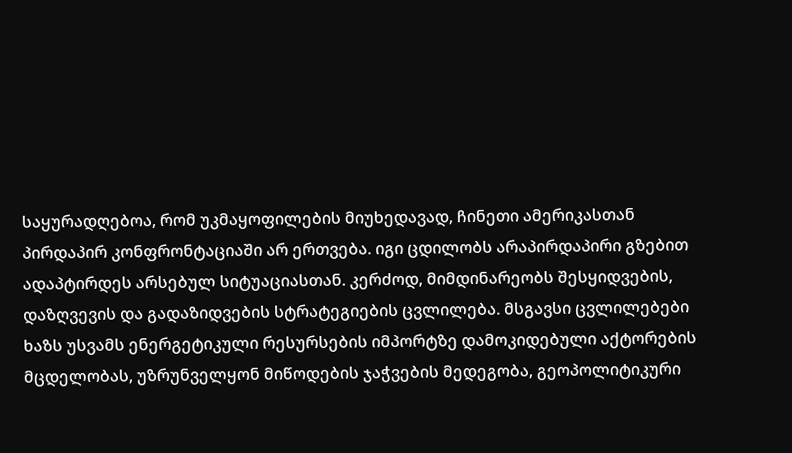საყურადღებოა, რომ უკმაყოფილების მიუხედავად, ჩინეთი ამერიკასთან პირდაპირ კონფრონტაციაში არ ერთვება. იგი ცდილობს არაპირდაპირი გზებით ადაპტირდეს არსებულ სიტუაციასთან. კერძოდ, მიმდინარეობს შესყიდვების, დაზღვევის და გადაზიდვების სტრატეგიების ცვლილება. მსგავსი ცვლილებები ხაზს უსვამს ენერგეტიკული რესურსების იმპორტზე დამოკიდებული აქტორების მცდელობას, უზრუნველყონ მიწოდების ჯაჭვების მედეგობა, გეოპოლიტიკური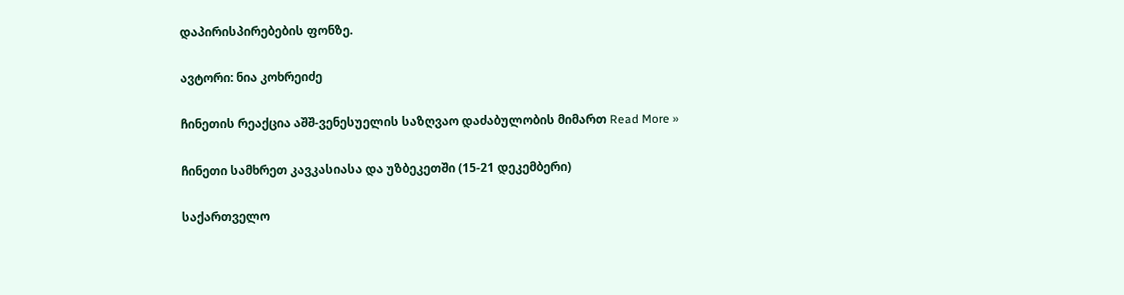დაპირისპირებების ფონზე.

ავტორი: ნია კოხრეიძე

ჩინეთის რეაქცია აშშ-ვენესუელის საზღვაო დაძაბულობის მიმართ Read More »

ჩინეთი სამხრეთ კავკასიასა და უზბეკეთში (15-21 დეკემბერი)

საქართველო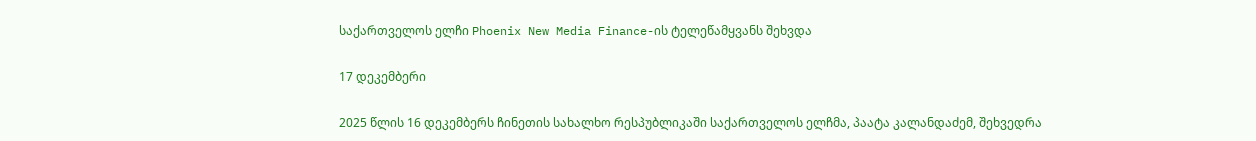საქართველოს ელჩი Phoenix New Media Finance-ის ტელეწამყვანს შეხვდა

17 დეკემბერი

2025 წლის 16 დეკემბერს ჩინეთის სახალხო რესპუბლიკაში საქართველოს ელჩმა, პაატა კალანდაძემ, შეხვედრა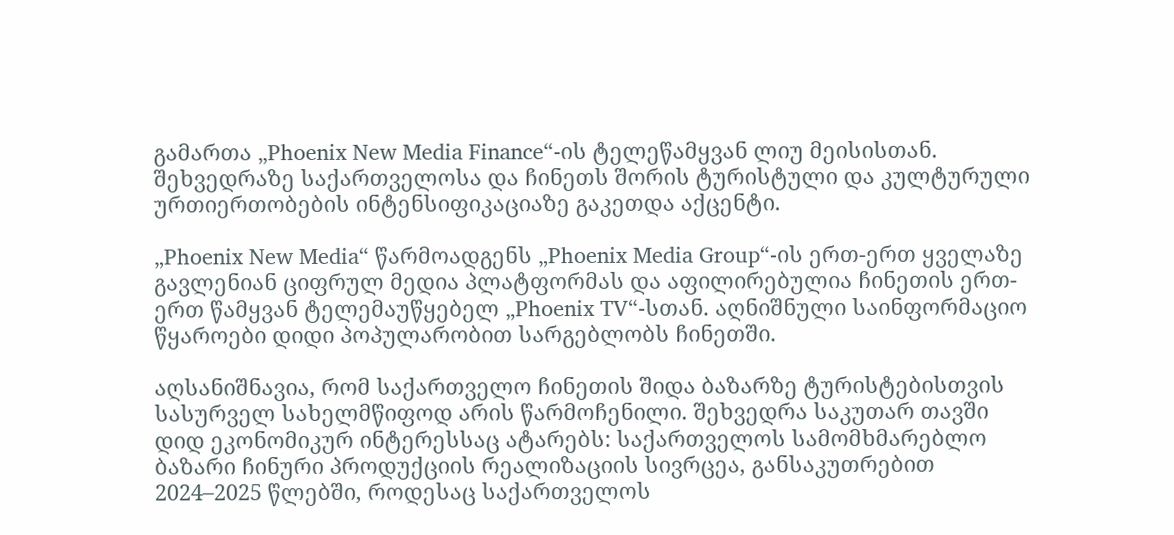გამართა „Phoenix New Media Finance“-ის ტელეწამყვან ლიუ მეისისთან. შეხვედრაზე საქართველოსა და ჩინეთს შორის ტურისტული და კულტურული ურთიერთობების ინტენსიფიკაციაზე გაკეთდა აქცენტი.

„Phoenix New Media“ წარმოადგენს „Phoenix Media Group“-ის ერთ-ერთ ყველაზე გავლენიან ციფრულ მედია პლატფორმას და აფილირებულია ჩინეთის ერთ-ერთ წამყვან ტელემაუწყებელ „Phoenix TV“-სთან. აღნიშნული საინფორმაციო წყაროები დიდი პოპულარობით სარგებლობს ჩინეთში.

აღსანიშნავია, რომ საქართველო ჩინეთის შიდა ბაზარზე ტურისტებისთვის სასურველ სახელმწიფოდ არის წარმოჩენილი. შეხვედრა საკუთარ თავში დიდ ეკონომიკურ ინტერესსაც ატარებს: საქართველოს სამომხმარებლო ბაზარი ჩინური პროდუქციის რეალიზაციის სივრცეა, განსაკუთრებით 2024–2025 წლებში, როდესაც საქართველოს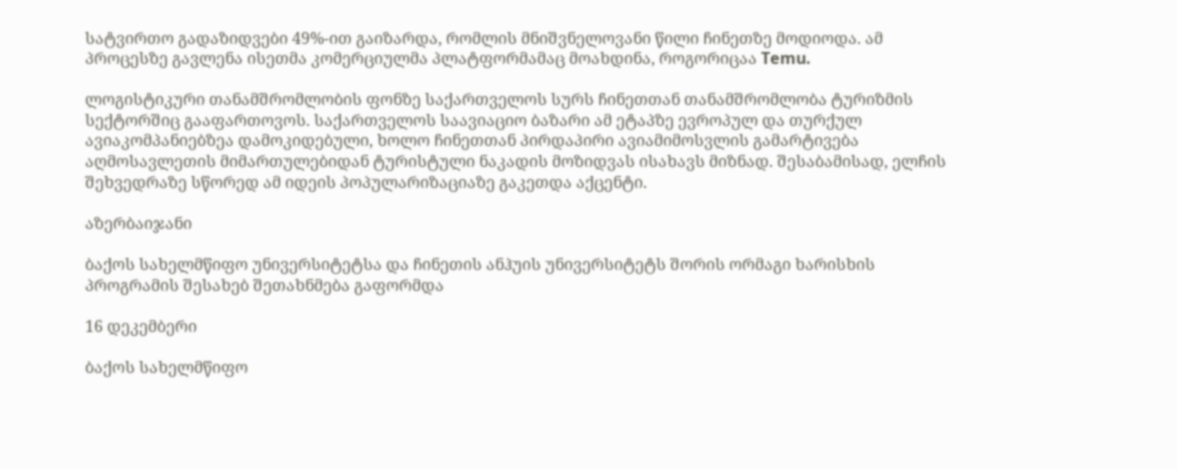სატვირთო გადაზიდვები 49%-ით გაიზარდა, რომლის მნიშვნელოვანი წილი ჩინეთზე მოდიოდა. ამ პროცესზე გავლენა ისეთმა კომერციულმა პლატფორმამაც მოახდინა, როგორიცაა Temu.

ლოგისტიკური თანამშრომლობის ფონზე საქართველოს სურს ჩინეთთან თანამშრომლობა ტურიზმის სექტორშიც გააფართოვოს. საქართველოს საავიაციო ბაზარი ამ ეტაპზე ევროპულ და თურქულ ავიაკომპანიებზეა დამოკიდებული, ხოლო ჩინეთთან პირდაპირი ავიამიმოსვლის გამარტივება აღმოსავლეთის მიმართულებიდან ტურისტული ნაკადის მოზიდვას ისახავს მიზნად. შესაბამისად, ელჩის შეხვედრაზე სწორედ ამ იდეის პოპულარიზაციაზე გაკეთდა აქცენტი.

აზერბაიჯანი

ბაქოს სახელმწიფო უნივერსიტეტსა და ჩინეთის ანჰუის უნივერსიტეტს შორის ორმაგი ხარისხის პროგრამის შესახებ შეთახნმება გაფორმდა

16 დეკემბერი

ბაქოს სახელმწიფო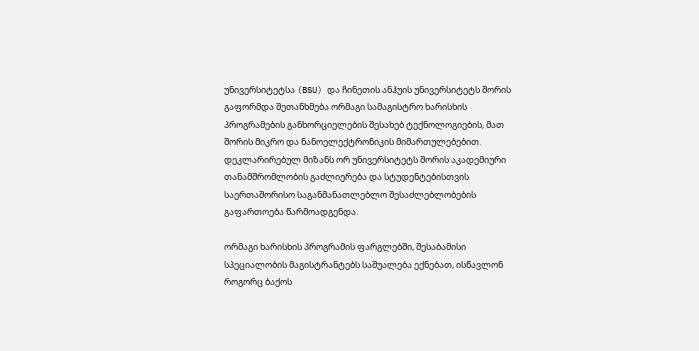უნივერსიტეტსა (BSU) და ჩინეთის ანჰუის უნივერსიტეტს შორის გაფორმდა შეთანხმება ორმაგი სამაგისტრო ხარისხის პროგრამების განხორციელების შესახებ ტექნოლოგიების, მათ შორის მიკრო და ნანოელექტრონიკის მიმართულებებით. დეკლარირებულ მიზანს ორ უნივერსიტეტს შორის აკადემიური თანამშრომლობის გაძლიერება და სტუდენტებისთვის საერთაშორისო საგანმანათლებლო შესაძლებლობების გაფართოება წარმოადგენდა.

ორმაგი ხარისხის პროგრამის ფარგლებში, შესაბამისი სპეციალობის მაგისტრანტებს საშუალება ექნებათ, ისწავლონ როგორც ბაქოს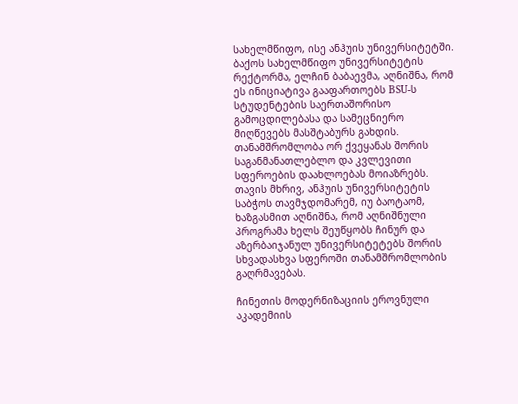სახელმწიფო, ისე ანჰუის უნივერსიტეტში. ბაქოს სახელმწიფო უნივერსიტეტის რექტორმა, ელჩინ ბაბაევმა, აღნიშნა, რომ ეს ინიციატივა გააფართოებს BSU-ს სტუდენტების საერთაშორისო გამოცდილებასა და სამეცნიერო მიღწევებს მასშტაბურს გახდის. თანამშრომლობა ორ ქვეყანას შორის საგანმანათლებლო და კვლევითი სფეროების დაახლოებას მოიაზრებს. თავის მხრივ, ანჰუის უნივერსიტეტის საბჭოს თავმჯდომარემ, იუ ბაოტაომ, ხაზგასმით აღნიშნა, რომ აღნიშნული პროგრამა ხელს შეუწყობს ჩინურ და აზერბაიჯანულ უნივერსიტეტებს შორის სხვადასხვა სფეროში თანამშრომლობის გაღრმავებას.

ჩინეთის მოდერნიზაციის ეროვნული აკადემიის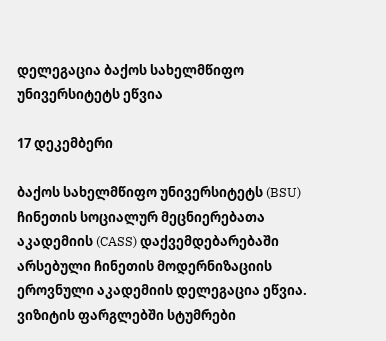დელეგაცია ბაქოს სახელმწიფო უნივერსიტეტს ეწვია

17 დეკემბერი

ბაქოს სახელმწიფო უნივერსიტეტს (BSU) ჩინეთის სოციალურ მეცნიერებათა აკადემიის (CASS) დაქვემდებარებაში არსებული ჩინეთის მოდერნიზაციის ეროვნული აკადემიის დელეგაცია ეწვია. ვიზიტის ფარგლებში სტუმრები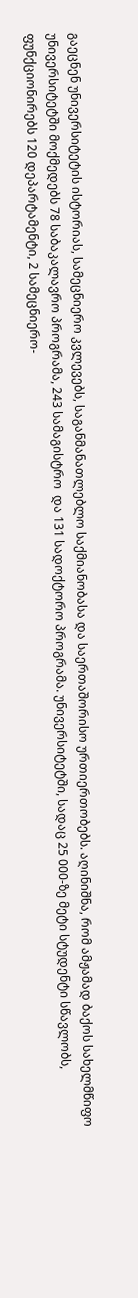გაეცნენ უნივერსიტეტის ისტორიას, სამეცნიერო კვლევებს, საგანმანათლებლო საქმიანობასა და საერთაშორისო ურთიერთობებს. აღინიშნა, რომ ამჟამად ბაქოს სახელმწიფო უნივერსიტეტში მოქმედებს 78 საბაკალავრო პროგრამა, 243 სამაგისტრო  და 131 სადოქტორო პროგრამა. უნივერსიტეტში, სადაც 25 000-ზე მეტი სტუდენტი სწავლობს, ფუნქციონირებს 120 დეპარტამენტი, 2 სამეცნიერო-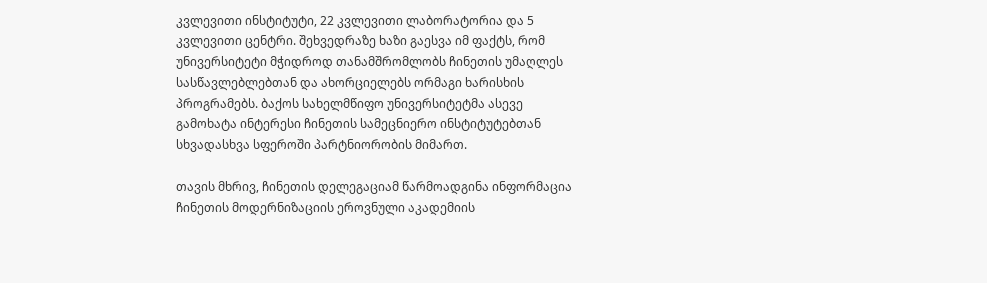კვლევითი ინსტიტუტი, 22 კვლევითი ლაბორატორია და 5 კვლევითი ცენტრი. შეხვედრაზე ხაზი გაესვა იმ ფაქტს, რომ უნივერსიტეტი მჭიდროდ თანამშრომლობს ჩინეთის უმაღლეს სასწავლებლებთან და ახორციელებს ორმაგი ხარისხის პროგრამებს. ბაქოს სახელმწიფო უნივერსიტეტმა ასევე გამოხატა ინტერესი ჩინეთის სამეცნიერო ინსტიტუტებთან სხვადასხვა სფეროში პარტნიორობის მიმართ.

თავის მხრივ, ჩინეთის დელეგაციამ წარმოადგინა ინფორმაცია ჩინეთის მოდერნიზაციის ეროვნული აკადემიის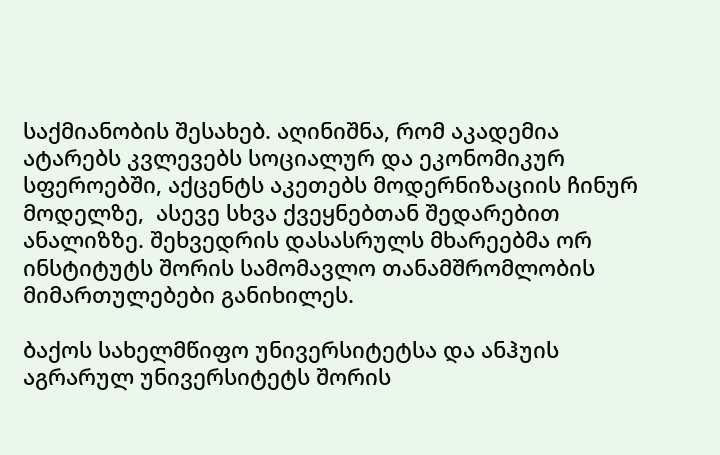საქმიანობის შესახებ. აღინიშნა, რომ აკადემია ატარებს კვლევებს სოციალურ და ეკონომიკურ სფეროებში, აქცენტს აკეთებს მოდერნიზაციის ჩინურ მოდელზე,  ასევე სხვა ქვეყნებთან შედარებით ანალიზზე. შეხვედრის დასასრულს მხარეებმა ორ ინსტიტუტს შორის სამომავლო თანამშრომლობის მიმართულებები განიხილეს.

ბაქოს სახელმწიფო უნივერსიტეტსა და ანჰუის აგრარულ უნივერსიტეტს შორის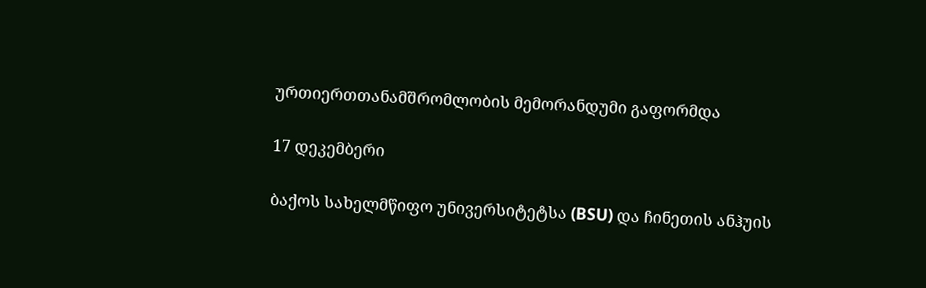ურთიერთთანამშრომლობის მემორანდუმი გაფორმდა

17 დეკემბერი

ბაქოს სახელმწიფო უნივერსიტეტსა (BSU) და ჩინეთის ანჰუის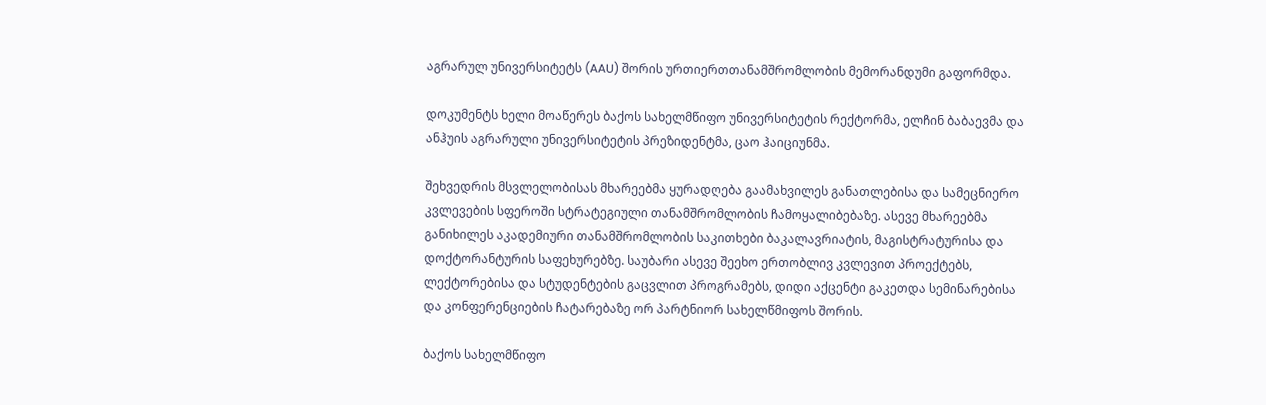აგრარულ უნივერსიტეტს (AAU) შორის ურთიერთთანამშრომლობის მემორანდუმი გაფორმდა.

დოკუმენტს ხელი მოაწერეს ბაქოს სახელმწიფო უნივერსიტეტის რექტორმა, ელჩინ ბაბაევმა და ანჰუის აგრარული უნივერსიტეტის პრეზიდენტმა, ცაო ჰაიციუნმა.

შეხვედრის მსვლელობისას მხარეებმა ყურადღება გაამახვილეს განათლებისა და სამეცნიერო კვლევების სფეროში სტრატეგიული თანამშრომლობის ჩამოყალიბებაზე. ასევე მხარეებმა განიხილეს აკადემიური თანამშრომლობის საკითხები ბაკალავრიატის, მაგისტრატურისა და დოქტორანტურის საფეხურებზე. საუბარი ასევე შეეხო ერთობლივ კვლევით პროექტებს, ლექტორებისა და სტუდენტების გაცვლით პროგრამებს, დიდი აქცენტი გაკეთდა სემინარებისა და კონფერენციების ჩატარებაზე ორ პარტნიორ სახელწმიფოს შორის.

ბაქოს სახელმწიფო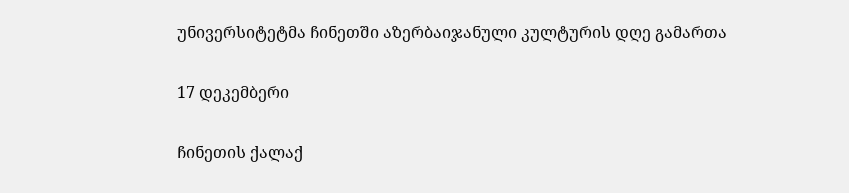უნივერსიტეტმა ჩინეთში აზერბაიჯანული კულტურის დღე გამართა

17 დეკემბერი

ჩინეთის ქალაქ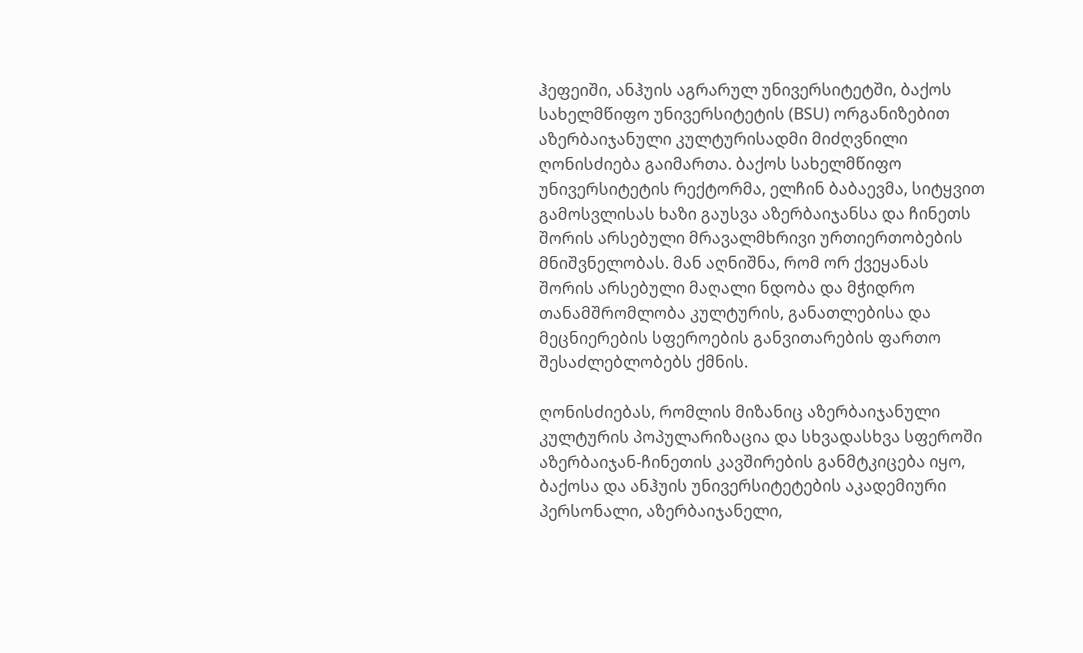ჰეფეიში, ანჰუის აგრარულ უნივერსიტეტში, ბაქოს სახელმწიფო უნივერსიტეტის (BSU) ორგანიზებით აზერბაიჯანული კულტურისადმი მიძღვნილი ღონისძიება გაიმართა. ბაქოს სახელმწიფო უნივერსიტეტის რექტორმა, ელჩინ ბაბაევმა, სიტყვით გამოსვლისას ხაზი გაუსვა აზერბაიჯანსა და ჩინეთს შორის არსებული მრავალმხრივი ურთიერთობების მნიშვნელობას. მან აღნიშნა, რომ ორ ქვეყანას შორის არსებული მაღალი ნდობა და მჭიდრო თანამშრომლობა კულტურის, განათლებისა და მეცნიერების სფეროების განვითარების ფართო შესაძლებლობებს ქმნის.

ღონისძიებას, რომლის მიზანიც აზერბაიჯანული კულტურის პოპულარიზაცია და სხვადასხვა სფეროში აზერბაიჯან-ჩინეთის კავშირების განმტკიცება იყო, ბაქოსა და ანჰუის უნივერსიტეტების აკადემიური პერსონალი, აზერბაიჯანელი,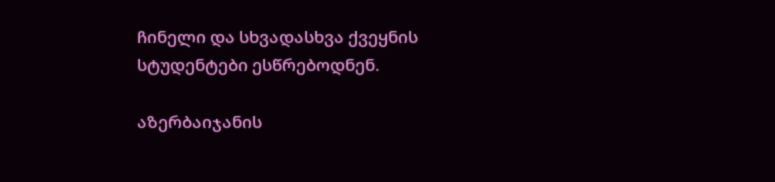ჩინელი და სხვადასხვა ქვეყნის სტუდენტები ესწრებოდნენ.

აზერბაიჯანის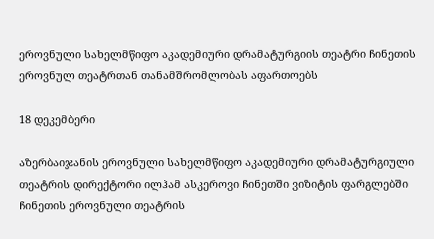ეროვნული სახელმწიფო აკადემიური დრამატურგიის თეატრი ჩინეთის ეროვნულ თეატრთან თანამშრომლობას აფართოებს

18 დეკემბერი

აზერბაიჯანის ეროვნული სახელმწიფო აკადემიური დრამატურგიული თეატრის დირექტორი ილჰამ ასკეროვი ჩინეთში ვიზიტის ფარგლებში  ჩინეთის ეროვნული თეატრის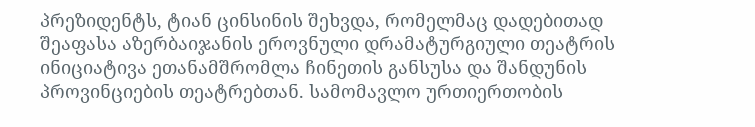პრეზიდენტს, ტიან ცინსინის შეხვდა, რომელმაც დადებითად შეაფასა აზერბაიჯანის ეროვნული დრამატურგიული თეატრის ინიციატივა ეთანამშრომლა ჩინეთის განსუსა და შანდუნის პროვინციების თეატრებთან. სამომავლო ურთიერთობის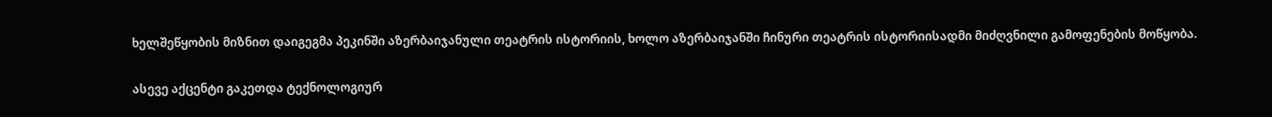ხელშეწყობის მიზნით დაიგეგმა პეკინში აზერბაიჯანული თეატრის ისტორიის, ხოლო აზერბაიჯანში ჩინური თეატრის ისტორიისადმი მიძღვნილი გამოფენების მოწყობა.

ასევე აქცენტი გაკეთდა ტექნოლოგიურ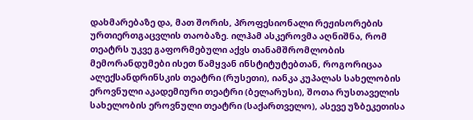დახმარებაზე და, მათ შორის, პროფესიონალი რეჟისორების ურთიერთგაცვლის თაობაზე. ილჰამ ასკეროვმა აღნიშნა, რომ თეატრს უკვე გაფორმებული აქვს თანამშრომლობის მემორანდუმები ისეთ წამყვან ინსტიტუტებთან, როგორიცაა ალექსანდრინსკის თეატრი (რუსეთი), იანკა კუპალას სახელობის ეროვნული აკადემიური თეატრი (ბელარუსი), შოთა რუსთაველის სახელობის ეროვნული თეატრი (საქართველო), ასევე უზბეკეთისა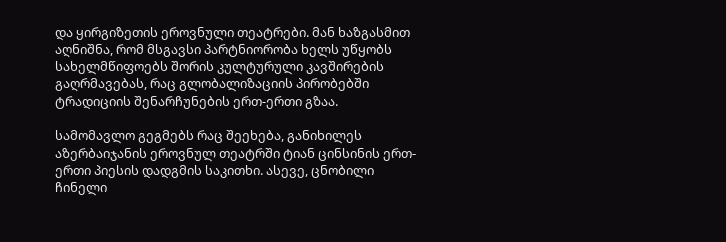და ყირგიზეთის ეროვნული თეატრები. მან ხაზგასმით აღნიშნა, რომ მსგავსი პარტნიორობა ხელს უწყობს სახელმწიფოებს შორის კულტურული კავშირების გაღრმავებას, რაც გლობალიზაციის პირობებში ტრადიციის შენარჩუნების ერთ-ერთი გზაა.

სამომავლო გეგმებს რაც შეეხება, განიხილეს აზერბაიჯანის ეროვნულ თეატრში ტიან ცინსინის ერთ-ერთი პიესის დადგმის საკითხი. ასევე, ცნობილი ჩინელი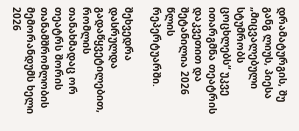დრამატურგის, შუ განგ ლიუს, პიესა „მიცვალებული სტუმრობს ცოცხლებს“ უკვე ითარგმნა თეატრის დაკვეთით და შეტანილია 2026 წლის რეპერტუარში.

შეხვედრა დასრულდა გადაწყვეტილებით, რომლის თანახმადაც ორ თეატრს შორის თანამშრომლობის მემორანდუმს ხელი 2026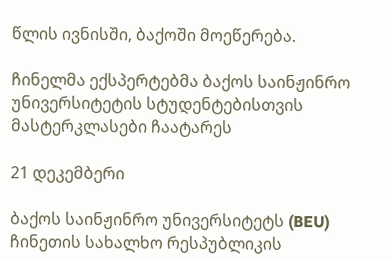წლის ივნისში, ბაქოში მოეწერება.

ჩინელმა ექსპერტებმა ბაქოს საინჟინრო უნივერსიტეტის სტუდენტებისთვის მასტერკლასები ჩაატარეს

21 დეკემბერი

ბაქოს საინჟინრო უნივერსიტეტს (BEU) ჩინეთის სახალხო რესპუბლიკის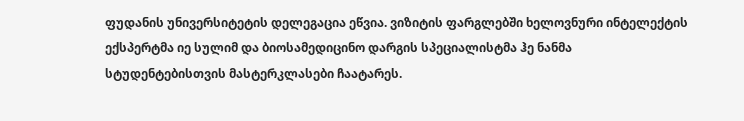ფუდანის უნივერსიტეტის დელეგაცია ეწვია. ვიზიტის ფარგლებში ხელოვნური ინტელექტის ექსპერტმა იე სულიმ და ბიოსამედიცინო დარგის სპეციალისტმა ჰე ნანმა სტუდენტებისთვის მასტერკლასები ჩაატარეს.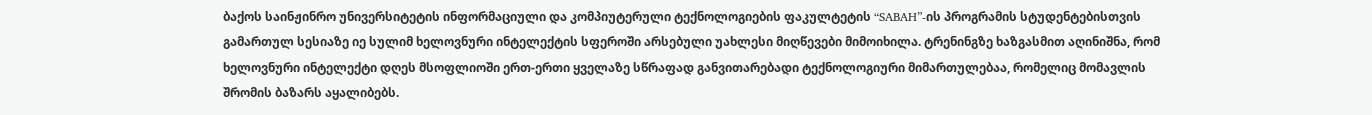ბაქოს საინჟინრო უნივერსიტეტის ინფორმაციული და კომპიუტერული ტექნოლოგიების ფაკულტეტის “SABAH”-ის პროგრამის სტუდენტებისთვის გამართულ სესიაზე იე სულიმ ხელოვნური ინტელექტის სფეროში არსებული უახლესი მიღწევები მიმოიხილა. ტრენინგზე ხაზგასმით აღინიშნა, რომ ხელოვნური ინტელექტი დღეს მსოფლიოში ერთ-ერთი ყველაზე სწრაფად განვითარებადი ტექნოლოგიური მიმართულებაა, რომელიც მომავლის შრომის ბაზარს აყალიბებს.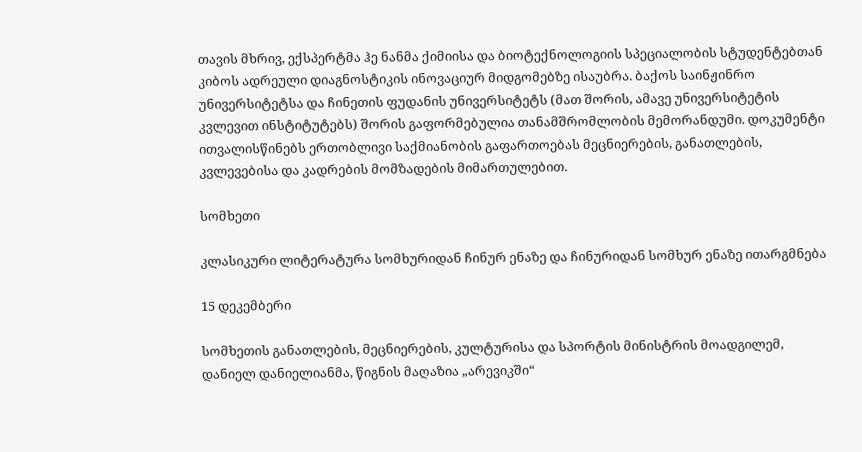თავის მხრივ, ექსპერტმა ჰე ნანმა ქიმიისა და ბიოტექნოლოგიის სპეციალობის სტუდენტებთან კიბოს ადრეული დიაგნოსტიკის ინოვაციურ მიდგომებზე ისაუბრა. ბაქოს საინჟინრო უნივერსიტეტსა და ჩინეთის ფუდანის უნივერსიტეტს (მათ შორის, ამავე უნივერსიტეტის კვლევით ინსტიტუტებს) შორის გაფორმებულია თანამშრომლობის მემორანდუმი. დოკუმენტი ითვალისწინებს ერთობლივი საქმიანობის გაფართოებას მეცნიერების, განათლების, კვლევებისა და კადრების მომზადების მიმართულებით.

სომხეთი

კლასიკური ლიტერატურა სომხურიდან ჩინურ ენაზე და ჩინურიდან სომხურ ენაზე ითარგმნება

15 დეკემბერი

სომხეთის განათლების, მეცნიერების, კულტურისა და სპორტის მინისტრის მოადგილემ, დანიელ დანიელიანმა, წიგნის მაღაზია „არევიკში“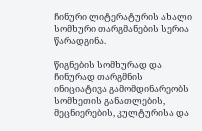ჩინური ლიტერატურის ახალი სომხური თარგმანების სერია წარადგინა.

წიგნების სომხურად და ჩინურად თარგმნის ინიციატივა გამომდინარეობს სომხეთის განათლების, მეცნიერების, კულტურისა და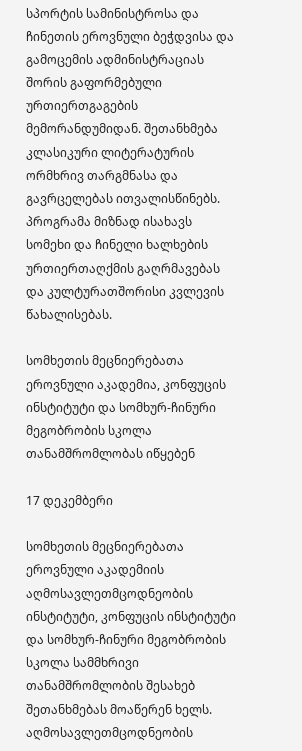სპორტის სამინისტროსა და ჩინეთის ეროვნული ბეჭდვისა და გამოცემის ადმინისტრაციას შორის გაფორმებული ურთიერთგაგების მემორანდუმიდან. შეთანხმება კლასიკური ლიტერატურის ორმხრივ თარგმნასა და გავრცელებას ითვალისწინებს. პროგრამა მიზნად ისახავს სომეხი და ჩინელი ხალხების ურთიერთაღქმის გაღრმავებას და კულტურათშორისი კვლევის წახალისებას.

სომხეთის მეცნიერებათა ეროვნული აკადემია, კონფუცის ინსტიტუტი და სომხურ-ჩინური მეგობრობის სკოლა თანამშრომლობას იწყებენ

17 დეკემბერი

სომხეთის მეცნიერებათა ეროვნული აკადემიის აღმოსავლეთმცოდნეობის ინსტიტუტი, კონფუცის ინსტიტუტი და სომხურ-ჩინური მეგობრობის სკოლა სამმხრივი თანამშრომლობის შესახებ შეთანხმებას მოაწერენ ხელს. აღმოსავლეთმცოდნეობის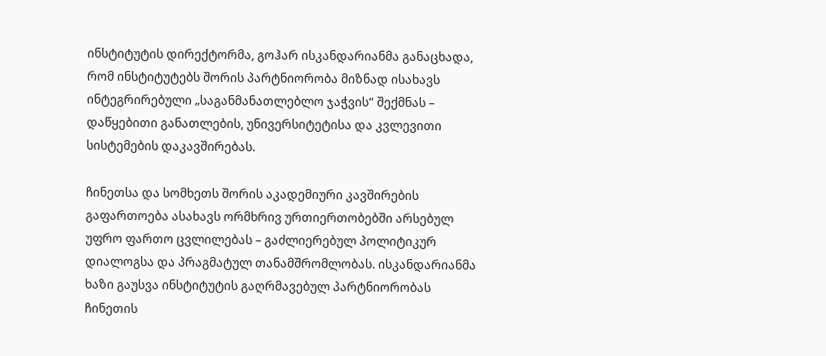ინსტიტუტის დირექტორმა, გოჰარ ისკანდარიანმა განაცხადა, რომ ინსტიტუტებს შორის პარტნიორობა მიზნად ისახავს ინტეგრირებული „საგანმანათლებლო ჯაჭვის“ შექმნას – დაწყებითი განათლების, უნივერსიტეტისა და კვლევითი სისტემების დაკავშირებას.

ჩინეთსა და სომხეთს შორის აკადემიური კავშირების გაფართოება ასახავს ორმხრივ ურთიერთობებში არსებულ უფრო ფართო ცვლილებას – გაძლიერებულ პოლიტიკურ დიალოგსა და პრაგმატულ თანამშრომლობას. ისკანდარიანმა ხაზი გაუსვა ინსტიტუტის გაღრმავებულ პარტნიორობას ჩინეთის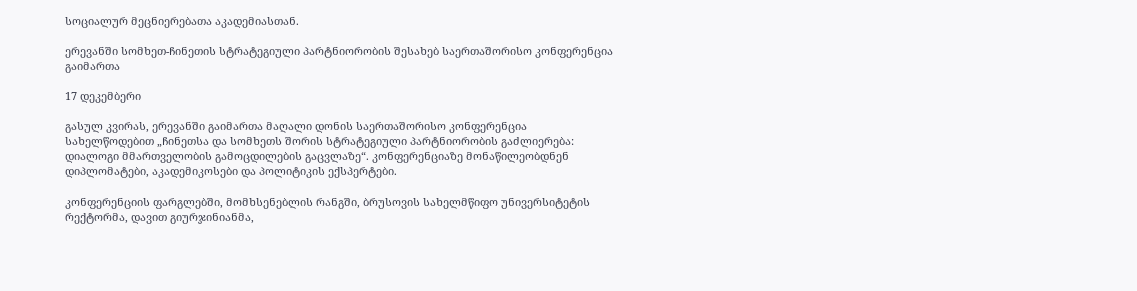სოციალურ მეცნიერებათა აკადემიასთან.

ერევანში სომხეთ-ჩინეთის სტრატეგიული პარტნიორობის შესახებ საერთაშორისო კონფერენცია გაიმართა

17 დეკემბერი

გასულ კვირას, ერევანში გაიმართა მაღალი დონის საერთაშორისო კონფერენცია სახელწოდებით „ჩინეთსა და სომხეთს შორის სტრატეგიული პარტნიორობის გაძლიერება: დიალოგი მმართველობის გამოცდილების გაცვლაზე“. კონფერენციაზე მონაწილეობდნენ დიპლომატები, აკადემიკოსები და პოლიტიკის ექსპერტები.

კონფერენციის ფარგლებში, მომხსენებლის რანგში, ბრუსოვის სახელმწიფო უნივერსიტეტის რექტორმა, დავით გიურჯინიანმა,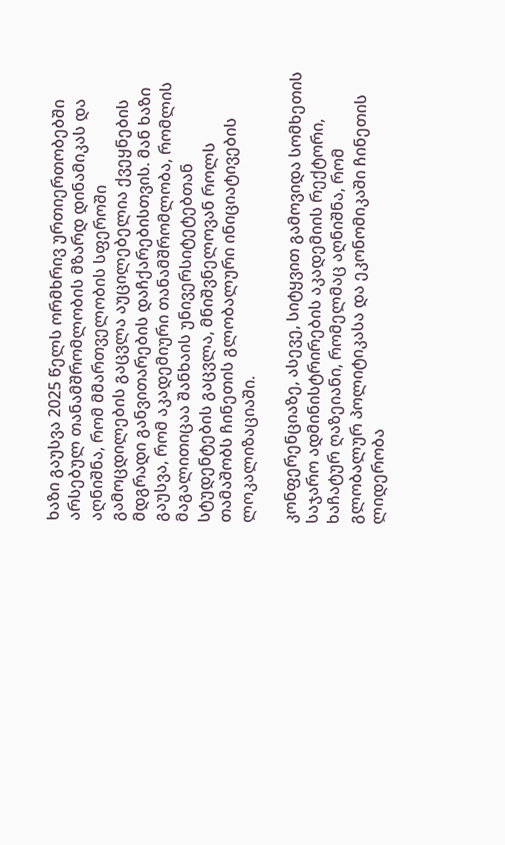ხაზი გაუსვა 2025 წელს ორმხრივ ურთიერთობებში არსებულ თანამშრომლობის მზარდ დინამიკას და აღნიშნა, რომ მმართველობის სფეროში გამოცდილების გაცვლა აუცილებელია ქვეყნების მდგრადი განვითარების დაჩქარებისთვის. მან ხაზი გაუსვა, რომ აკადემიური თანამშრომლობა, რომლის მაგალითიცაა შანხაის უნივერსიტეტებთან სტუდენტების გაცვლა, მნიშვნელოვან როლს თამაშობს ჩინეთის გლობალური ინიციატივების ლოკალიზაციაში.

კონფერენციაზე, ასევე, სიტყვით გამოვიდა სომხეთის საჯარო ადმინისტრირების აკადემიის რექტორი, ხაჩატურ ღაზეიანი, რომელმაც აღნიშნა, რომ გლობალურ პოლიტიკასა და ეკონომიკაში ჩინეთის ლიდერობა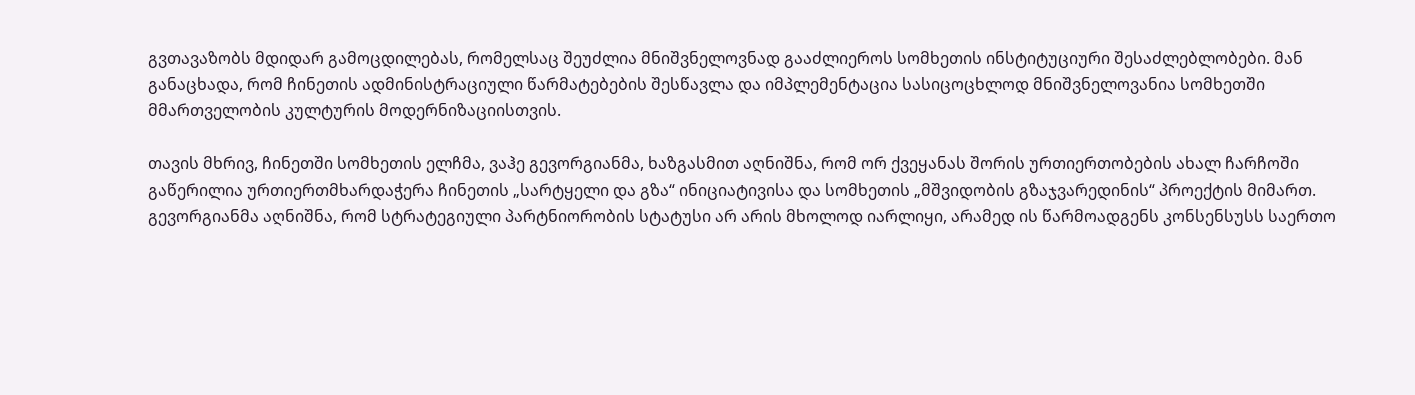გვთავაზობს მდიდარ გამოცდილებას, რომელსაც შეუძლია მნიშვნელოვნად გააძლიეროს სომხეთის ინსტიტუციური შესაძლებლობები. მან განაცხადა, რომ ჩინეთის ადმინისტრაციული წარმატებების შესწავლა და იმპლემენტაცია სასიცოცხლოდ მნიშვნელოვანია სომხეთში მმართველობის კულტურის მოდერნიზაციისთვის.

თავის მხრივ, ჩინეთში სომხეთის ელჩმა, ვაჰე გევორგიანმა, ხაზგასმით აღნიშნა, რომ ორ ქვეყანას შორის ურთიერთობების ახალ ჩარჩოში გაწერილია ურთიერთმხარდაჭერა ჩინეთის „სარტყელი და გზა“ ინიციატივისა და სომხეთის „მშვიდობის გზაჯვარედინის“ პროექტის მიმართ. გევორგიანმა აღნიშნა, რომ სტრატეგიული პარტნიორობის სტატუსი არ არის მხოლოდ იარლიყი, არამედ ის წარმოადგენს კონსენსუსს საერთო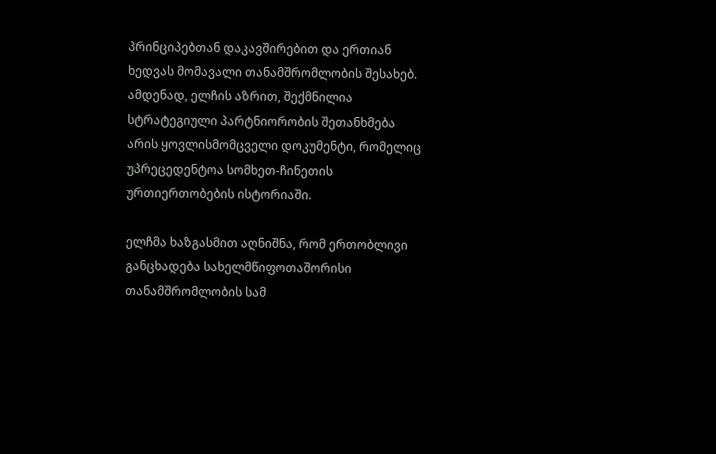პრინციპებთან დაკავშირებით და ერთიან ხედვას მომავალი თანამშრომლობის შესახებ. ამდენად, ელჩის აზრით, შექმნილია სტრატეგიული პარტნიორობის შეთანხმება არის ყოვლისმომცველი დოკუმენტი, რომელიც უპრეცედენტოა სომხეთ-ჩინეთის ურთიერთობების ისტორიაში.

ელჩმა ხაზგასმით აღნიშნა, რომ ერთობლივი განცხადება სახელმწიფოთაშორისი თანამშრომლობის სამ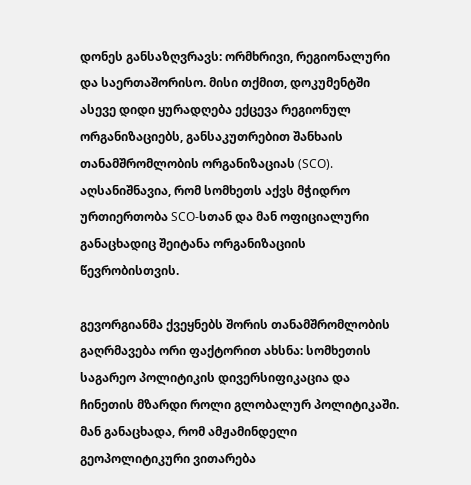დონეს განსაზღვრავს: ორმხრივი, რეგიონალური და საერთაშორისო. მისი თქმით, დოკუმენტში ასევე დიდი ყურადღება ექცევა რეგიონულ ორგანიზაციებს, განსაკუთრებით შანხაის თანამშრომლობის ორგანიზაციას (SCO). აღსანიშნავია, რომ სომხეთს აქვს მჭიდრო ურთიერთობა SCO-სთან და მან ოფიციალური განაცხადიც შეიტანა ორგანიზაციის წევრობისთვის.

გევორგიანმა ქვეყნებს შორის თანამშრომლობის გაღრმავება ორი ფაქტორით ახსნა: სომხეთის საგარეო პოლიტიკის დივერსიფიკაცია და ჩინეთის მზარდი როლი გლობალურ პოლიტიკაში. მან განაცხადა, რომ ამჟამინდელი გეოპოლიტიკური ვითარება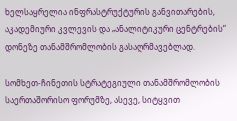ხელსაყრელია ინფრასტრუქტურის განვითარების, აკადემიური კვლევის და „ანალიტიკური ცენტრების“ დონეზე თანამშრომლობის გასაღრმავებლად.

სომხეთ-ჩინეთის სტრატეგიული თანამშრომლობის საერთაშორისო ფორუმზე, ასევე, სიტყვით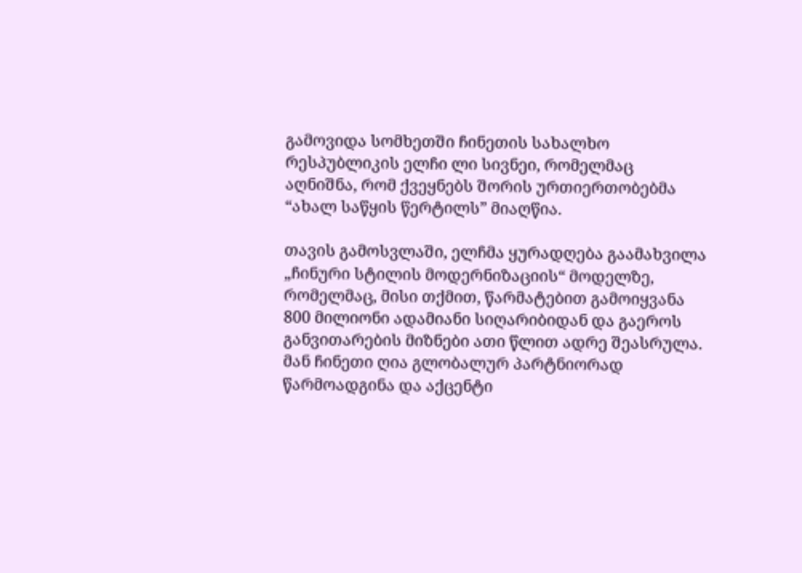გამოვიდა სომხეთში ჩინეთის სახალხო რესპუბლიკის ელჩი ლი სივნეი, რომელმაც აღნიშნა, რომ ქვეყნებს შორის ურთიერთობებმა “ახალ საწყის წერტილს” მიაღწია.

თავის გამოსვლაში, ელჩმა ყურადღება გაამახვილა „ჩინური სტილის მოდერნიზაციის“ მოდელზე, რომელმაც, მისი თქმით, წარმატებით გამოიყვანა 800 მილიონი ადამიანი სიღარიბიდან და გაეროს განვითარების მიზნები ათი წლით ადრე შეასრულა. მან ჩინეთი ღია გლობალურ პარტნიორად წარმოადგინა და აქცენტი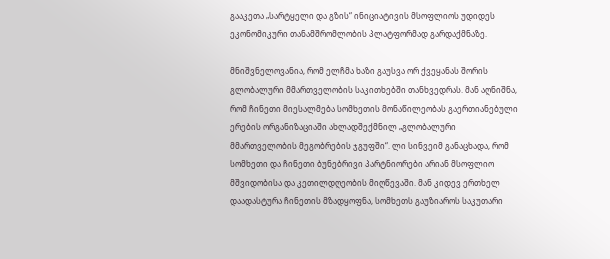გააკეთა „სარტყელი და გზის“ ინიციატივის მსოფლიოს უდიდეს ეკონომიკური თანამშრომლობის პლატფორმად გარდაქმნაზე.

მნიშვნელოვანია, რომ ელჩმა ხაზი გაუსვა ორ ქვეყანას შორის გლობალური მმართველობის საკითხებში თანხვედრას. მან აღნიშნა, რომ ჩინეთი მიესალმება სომხეთის მონაწილეობას გაერთიანებული ერების ორგანიზაციაში ახლადშექმნილ „გლობალური მმართველობის მეგობრების ჯგუფში“. ლი სინვეიმ განაცხადა, რომ სომხეთი და ჩინეთი ბუნებრივი პარტნიორები არიან მსოფლიო მშვიდობისა და კეთილდღეობის მიღწევაში. მან კიდევ ერთხელ დაადასტურა ჩინეთის მზადყოფნა, სომხეთს გაუზიაროს საკუთარი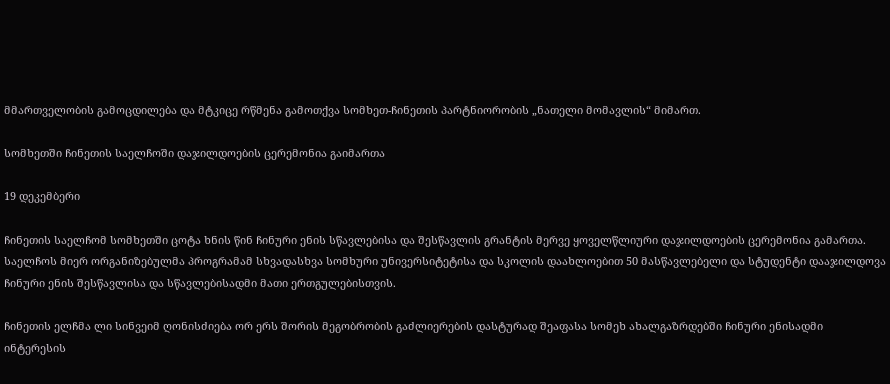მმართველობის გამოცდილება და მტკიცე რწმენა გამოთქვა სომხეთ-ჩინეთის პარტნიორობის „ნათელი მომავლის“ მიმართ.

სომხეთში ჩინეთის საელჩოში დაჯილდოების ცერემონია გაიმართა

19 დეკემბერი

ჩინეთის საელჩომ სომხეთში ცოტა ხნის წინ ჩინური ენის სწავლებისა და შესწავლის გრანტის მერვე ყოველწლიური დაჯილდოების ცერემონია გამართა. საელჩოს მიერ ორგანიზებულმა პროგრამამ სხვადასხვა სომხური უნივერსიტეტისა და სკოლის დაახლოებით 50 მასწავლებელი და სტუდენტი დააჯილდოვა ჩინური ენის შესწავლისა და სწავლებისადმი მათი ერთგულებისთვის.

ჩინეთის ელჩმა ლი სინვეიმ ღონისძიება ორ ერს შორის მეგობრობის გაძლიერების დასტურად შეაფასა სომეხ ახალგაზრდებში ჩინური ენისადმი ინტერესის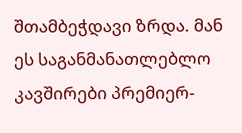შთამბეჭდავი ზრდა. მან ეს საგანმანათლებლო კავშირები პრემიერ-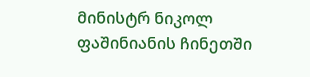მინისტრ ნიკოლ ფაშინიანის ჩინეთში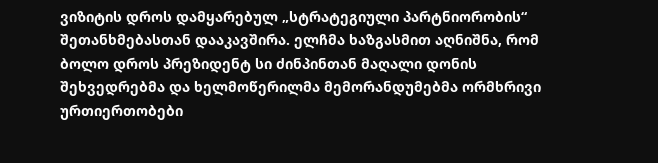ვიზიტის დროს დამყარებულ „სტრატეგიული პარტნიორობის“ შეთანხმებასთან დააკავშირა. ელჩმა ხაზგასმით აღნიშნა, რომ ბოლო დროს პრეზიდენტ სი ძინპინთან მაღალი დონის შეხვედრებმა და ხელმოწერილმა მემორანდუმებმა ორმხრივი ურთიერთობები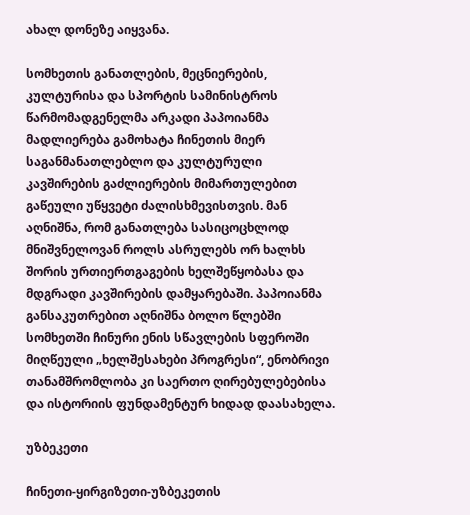ახალ დონეზე აიყვანა.

სომხეთის განათლების, მეცნიერების, კულტურისა და სპორტის სამინისტროს წარმომადგენელმა არკადი პაპოიანმა მადლიერება გამოხატა ჩინეთის მიერ საგანმანათლებლო და კულტურული კავშირების გაძლიერების მიმართულებით გაწეული უწყვეტი ძალისხმევისთვის. მან აღნიშნა, რომ განათლება სასიცოცხლოდ მნიშვნელოვან როლს ასრულებს ორ ხალხს შორის ურთიერთგაგების ხელშეწყობასა და მდგრადი კავშირების დამყარებაში. პაპოიანმა განსაკუთრებით აღნიშნა ბოლო წლებში სომხეთში ჩინური ენის სწავლების სფეროში მიღწეული „ხელშესახები პროგრესი“, ენობრივი თანამშრომლობა კი საერთო ღირებულებებისა და ისტორიის ფუნდამენტურ ხიდად დაასახელა.

უზბეკეთი

ჩინეთი-ყირგიზეთი-უზბეკეთის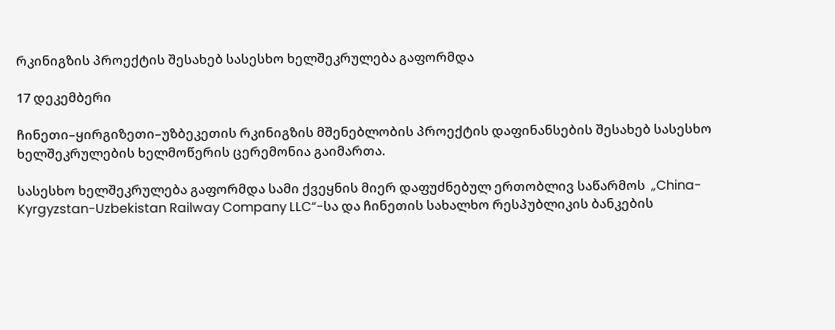რკინიგზის პროექტის შესახებ სასესხო ხელშეკრულება გაფორმდა

17 დეკემბერი

ჩინეთი–ყირგიზეთი–უზბეკეთის რკინიგზის მშენებლობის პროექტის დაფინანსების შესახებ სასესხო ხელშეკრულების ხელმოწერის ცერემონია გაიმართა.

სასესხო ხელშეკრულება გაფორმდა სამი ქვეყნის მიერ დაფუძნებულ ერთობლივ საწარმოს  „China-Kyrgyzstan-Uzbekistan Railway Company LLC“-სა და ჩინეთის სახალხო რესპუბლიკის ბანკების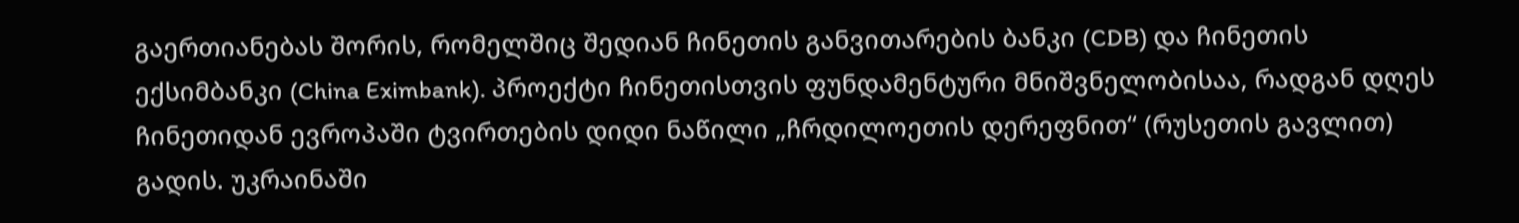გაერთიანებას შორის, რომელშიც შედიან ჩინეთის განვითარების ბანკი (CDB) და ჩინეთის ექსიმბანკი (China Eximbank). პროექტი ჩინეთისთვის ფუნდამენტური მნიშვნელობისაა, რადგან დღეს ჩინეთიდან ევროპაში ტვირთების დიდი ნაწილი „ჩრდილოეთის დერეფნით“ (რუსეთის გავლით) გადის. უკრაინაში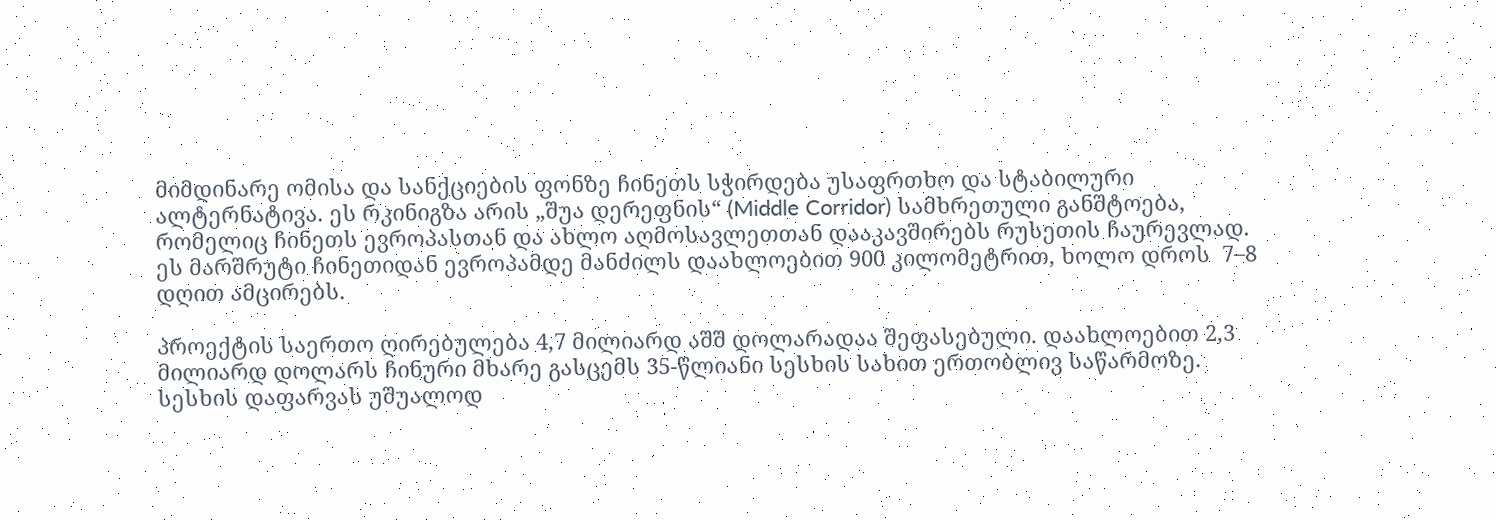მიმდინარე ომისა და სანქციების ფონზე ჩინეთს სჭირდება უსაფრთხო და სტაბილური ალტერნატივა. ეს რკინიგზა არის „შუა დერეფნის“ (Middle Corridor) სამხრეთული განშტოება, რომელიც ჩინეთს ევროპასთან და ახლო აღმოსავლეთთან დააკავშირებს რუსეთის ჩაურევლად. ეს მარშრუტი ჩინეთიდან ევროპამდე მანძილს დაახლოებით 900 კილომეტრით, ხოლო დროს  7–8 დღით ამცირებს.

პროექტის საერთო ღირებულება 4,7 მილიარდ აშშ დოლარადაა შეფასებული. დაახლოებით 2,3 მილიარდ დოლარს ჩინური მხარე გასცემს 35-წლიანი სესხის სახით ერთობლივ საწარმოზე. სესხის დაფარვას უშუალოდ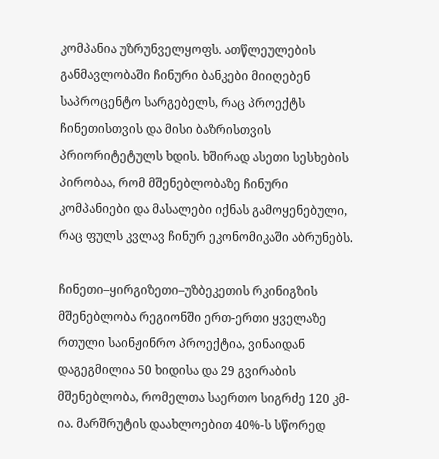კომპანია უზრუნველყოფს. ათწლეულების განმავლობაში ჩინური ბანკები მიიღებენ საპროცენტო სარგებელს, რაც პროექტს ჩინეთისთვის და მისი ბაზრისთვის პრიორიტეტულს ხდის. ხშირად ასეთი სესხების პირობაა, რომ მშენებლობაზე ჩინური კომპანიები და მასალები იქნას გამოყენებული, რაც ფულს კვლავ ჩინურ ეკონომიკაში აბრუნებს.

ჩინეთი–ყირგიზეთი–უზბეკეთის რკინიგზის მშენებლობა რეგიონში ერთ-ერთი ყველაზე რთული საინჟინრო პროექტია, ვინაიდან დაგეგმილია 50 ხიდისა და 29 გვირაბის მშენებლობა, რომელთა საერთო სიგრძე 120 კმ-ია. მარშრუტის დაახლოებით 40%-ს სწორედ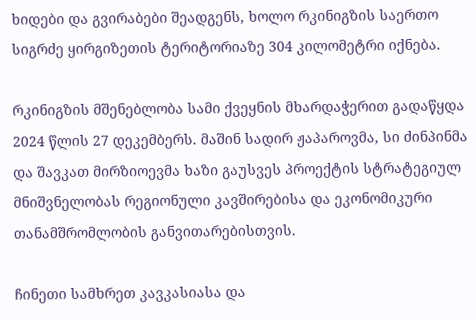ხიდები და გვირაბები შეადგენს, ხოლო რკინიგზის საერთო სიგრძე ყირგიზეთის ტერიტორიაზე 304 კილომეტრი იქნება.

რკინიგზის მშენებლობა სამი ქვეყნის მხარდაჭერით გადაწყდა  2024 წლის 27 დეკემბერს. მაშინ სადირ ჟაპაროვმა, სი ძინპინმა და შავკათ მირზიოევმა ხაზი გაუსვეს პროექტის სტრატეგიულ მნიშვნელობას რეგიონული კავშირებისა და ეკონომიკური თანამშრომლობის განვითარებისთვის.

ჩინეთი სამხრეთ კავკასიასა და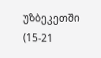უზბეკეთში (15-21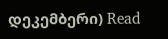დეკემბერი) Read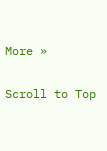More »

Scroll to Top